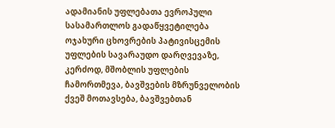ადამიანის უფლებათა ევროპული სასამართლოს გადაწყვეტილება ოჯახური ცხოვრების პატივისცემის უფლების სავარაუდო დარღვევაზე, კერძოდ, მშობლის უფლების ჩამორთმევა, ბავშვების მზრუნველობის ქვეშ მოთავსება, ბავშვებთან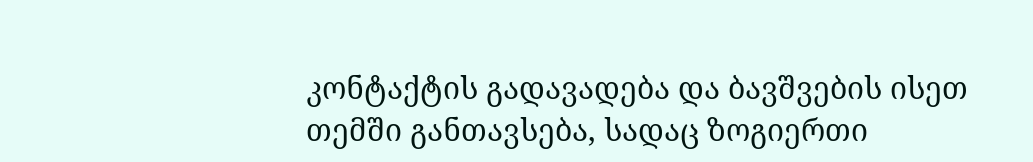კონტაქტის გადავადება და ბავშვების ისეთ თემში განთავსება, სადაც ზოგიერთი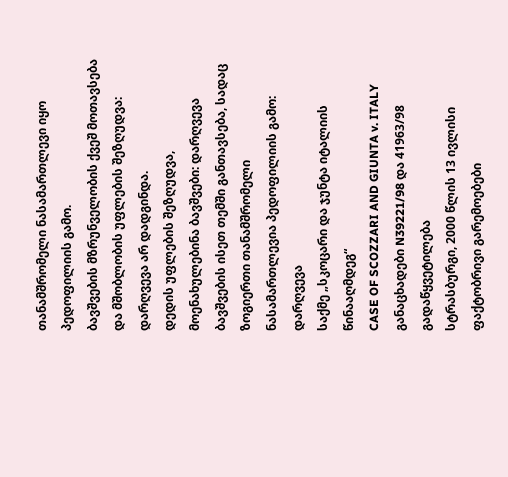თანამშრომელი ნასამართლევი იყო პედოფილიის გამო.
ბავშვების მზრუნველობის ქვეშ მოთავსება და მშობლობის უფლების შეზღუდვა: დარღვევა არ დადგინდა.
დედის უფლების შეზღუდვა, მოენახულებინა ბავშვები: დარღვევა
ბავშვების ისეთ თემში განთავსება, სადაც ზოგიერთი თანამშრომელი ნასამართლევია პედოფილიის გამო: დარღვევა
საქმე „სკოცარი და ჯუნტა იტალიის წინააღმდეგ“
CASE OF SCOZZARI AND GIUNTA v. ITALY
განაცხადები N39221/98 და 41963/98
გადაწყვეტილება
სტრასბურგი, 2000 წლის 13 ივლისი
ფაქტობრივი გარემოებები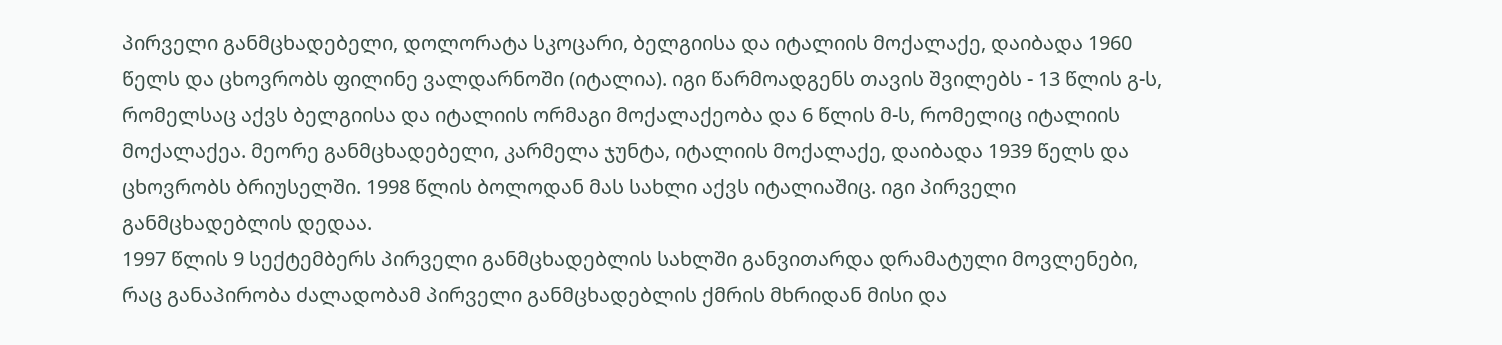პირველი განმცხადებელი, დოლორატა სკოცარი, ბელგიისა და იტალიის მოქალაქე, დაიბადა 1960 წელს და ცხოვრობს ფილინე ვალდარნოში (იტალია). იგი წარმოადგენს თავის შვილებს - 13 წლის გ-ს, რომელსაც აქვს ბელგიისა და იტალიის ორმაგი მოქალაქეობა და 6 წლის მ-ს, რომელიც იტალიის მოქალაქეა. მეორე განმცხადებელი, კარმელა ჯუნტა, იტალიის მოქალაქე, დაიბადა 1939 წელს და ცხოვრობს ბრიუსელში. 1998 წლის ბოლოდან მას სახლი აქვს იტალიაშიც. იგი პირველი განმცხადებლის დედაა.
1997 წლის 9 სექტემბერს პირველი განმცხადებლის სახლში განვითარდა დრამატული მოვლენები, რაც განაპირობა ძალადობამ პირველი განმცხადებლის ქმრის მხრიდან მისი და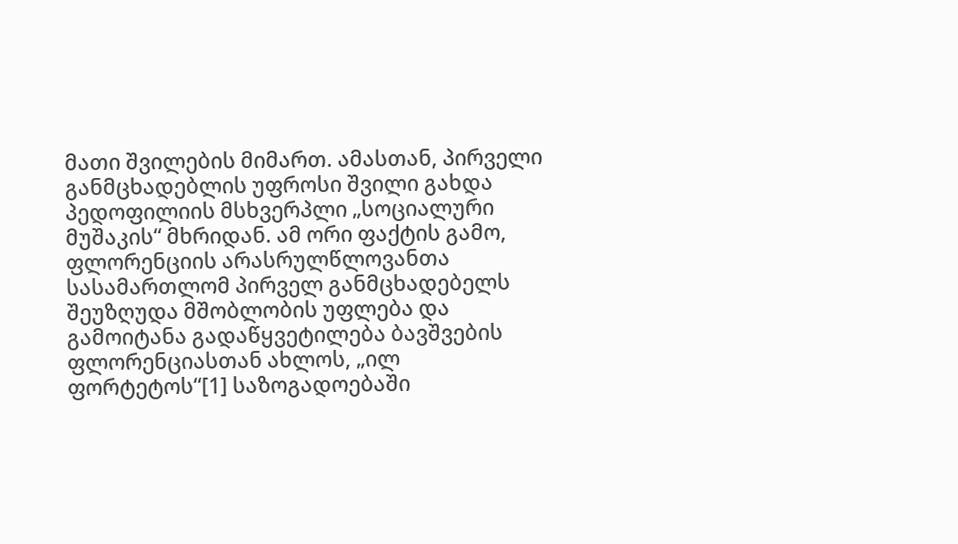მათი შვილების მიმართ. ამასთან, პირველი განმცხადებლის უფროსი შვილი გახდა პედოფილიის მსხვერპლი „სოციალური მუშაკის“ მხრიდან. ამ ორი ფაქტის გამო, ფლორენციის არასრულწლოვანთა სასამართლომ პირველ განმცხადებელს შეუზღუდა მშობლობის უფლება და გამოიტანა გადაწყვეტილება ბავშვების ფლორენციასთან ახლოს, „ილ ფორტეტოს“[1] საზოგადოებაში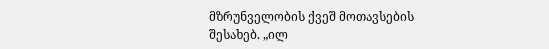მზრუნველობის ქვეშ მოთავსების შესახებ. „ილ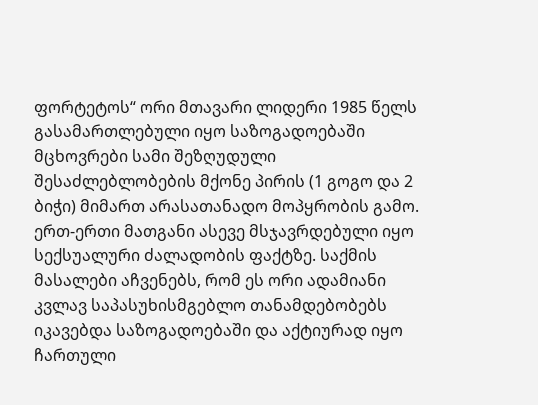ფორტეტოს“ ორი მთავარი ლიდერი 1985 წელს გასამართლებული იყო საზოგადოებაში მცხოვრები სამი შეზღუდული შესაძლებლობების მქონე პირის (1 გოგო და 2 ბიჭი) მიმართ არასათანადო მოპყრობის გამო. ერთ-ერთი მათგანი ასევე მსჯავრდებული იყო სექსუალური ძალადობის ფაქტზე. საქმის მასალები აჩვენებს, რომ ეს ორი ადამიანი კვლავ საპასუხისმგებლო თანამდებობებს იკავებდა საზოგადოებაში და აქტიურად იყო ჩართული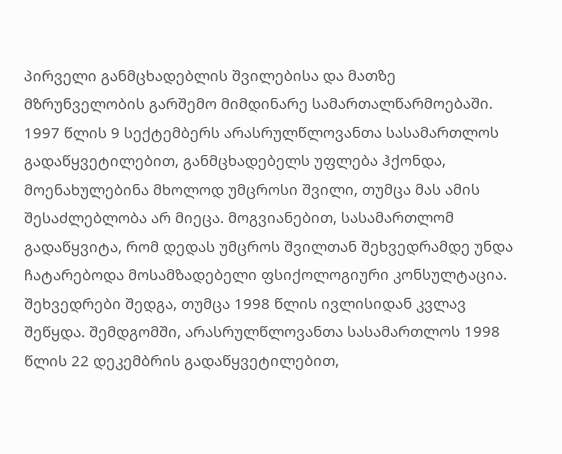პირველი განმცხადებლის შვილებისა და მათზე მზრუნველობის გარშემო მიმდინარე სამართალწარმოებაში. 1997 წლის 9 სექტემბერს არასრულწლოვანთა სასამართლოს გადაწყვეტილებით, განმცხადებელს უფლება ჰქონდა, მოენახულებინა მხოლოდ უმცროსი შვილი, თუმცა მას ამის შესაძლებლობა არ მიეცა. მოგვიანებით, სასამართლომ გადაწყვიტა, რომ დედას უმცროს შვილთან შეხვედრამდე უნდა ჩატარებოდა მოსამზადებელი ფსიქოლოგიური კონსულტაცია. შეხვედრები შედგა, თუმცა 1998 წლის ივლისიდან კვლავ შეწყდა. შემდგომში, არასრულწლოვანთა სასამართლოს 1998 წლის 22 დეკემბრის გადაწყვეტილებით,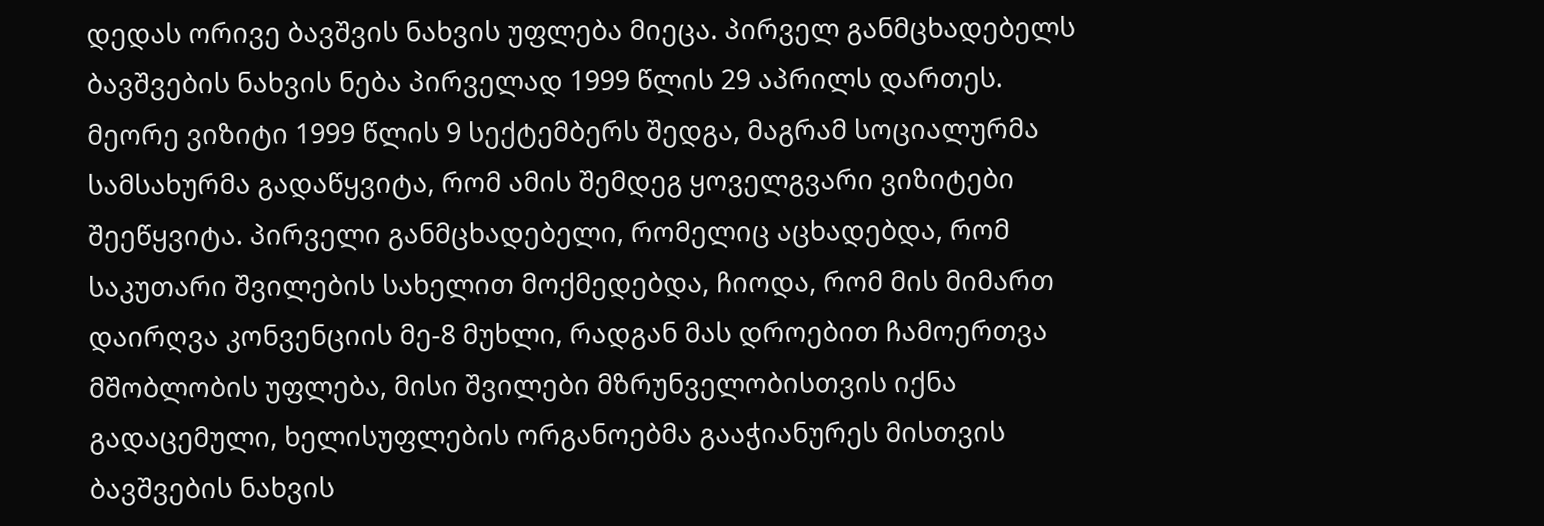დედას ორივე ბავშვის ნახვის უფლება მიეცა. პირველ განმცხადებელს ბავშვების ნახვის ნება პირველად 1999 წლის 29 აპრილს დართეს. მეორე ვიზიტი 1999 წლის 9 სექტემბერს შედგა, მაგრამ სოციალურმა სამსახურმა გადაწყვიტა, რომ ამის შემდეგ ყოველგვარი ვიზიტები შეეწყვიტა. პირველი განმცხადებელი, რომელიც აცხადებდა, რომ საკუთარი შვილების სახელით მოქმედებდა, ჩიოდა, რომ მის მიმართ დაირღვა კონვენციის მე-8 მუხლი, რადგან მას დროებით ჩამოერთვა მშობლობის უფლება, მისი შვილები მზრუნველობისთვის იქნა გადაცემული, ხელისუფლების ორგანოებმა გააჭიანურეს მისთვის ბავშვების ნახვის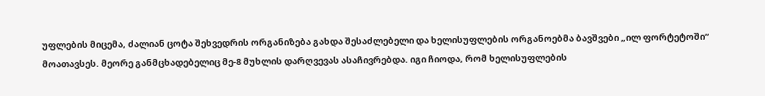უფლების მიცემა, ძალიან ცოტა შეხვედრის ორგანიზება გახდა შესაძლებელი და ხელისუფლების ორგანოებმა ბავშვები „ილ ფორტეტოში“ მოათავსეს. მეორე განმცხადებელიც მე-8 მუხლის დარღვევას ასაჩივრებდა. იგი ჩიოდა, რომ ხელისუფლების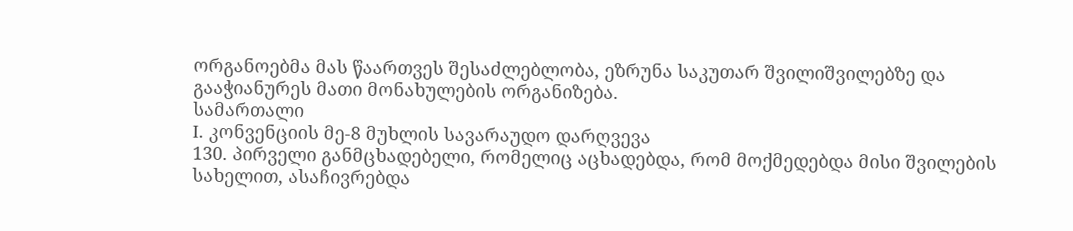ორგანოებმა მას წაართვეს შესაძლებლობა, ეზრუნა საკუთარ შვილიშვილებზე და გააჭიანურეს მათი მონახულების ორგანიზება.
სამართალი
I. კონვენციის მე-8 მუხლის სავარაუდო დარღვევა
130. პირველი განმცხადებელი, რომელიც აცხადებდა, რომ მოქმედებდა მისი შვილების სახელით, ასაჩივრებდა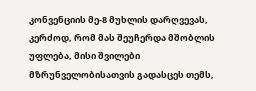კონვენციის მე-8 მუხლის დარღვევას, კერძოდ, რომ მას შეუჩერდა მშობლის უფლება, მისი შვილები მზრუნველობისათვის გადასცეს თემს,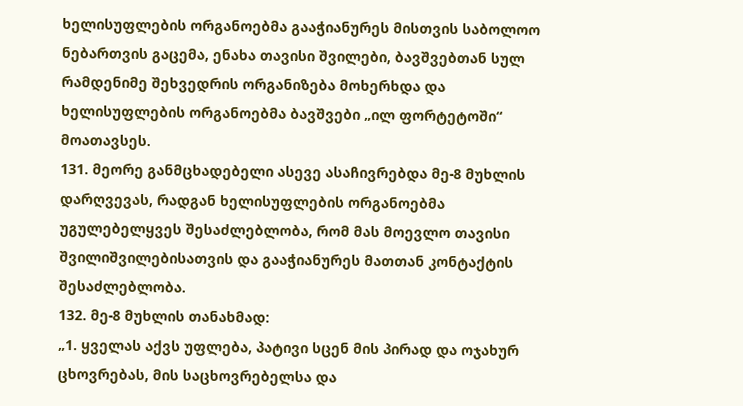ხელისუფლების ორგანოებმა გააჭიანურეს მისთვის საბოლოო ნებართვის გაცემა, ენახა თავისი შვილები, ბავშვებთან სულ რამდენიმე შეხვედრის ორგანიზება მოხერხდა და ხელისუფლების ორგანოებმა ბავშვები „ილ ფორტეტოში“ მოათავსეს.
131. მეორე განმცხადებელი ასევე ასაჩივრებდა მე-8 მუხლის დარღვევას, რადგან ხელისუფლების ორგანოებმა უგულებელყვეს შესაძლებლობა, რომ მას მოევლო თავისი შვილიშვილებისათვის და გააჭიანურეს მათთან კონტაქტის შესაძლებლობა.
132. მე-8 მუხლის თანახმად:
„1. ყველას აქვს უფლება, პატივი სცენ მის პირად და ოჯახურ ცხოვრებას, მის საცხოვრებელსა და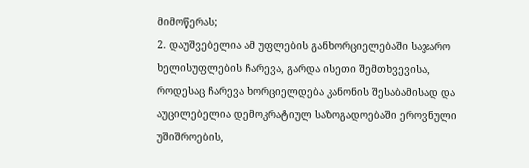მიმოწერას;
2. დაუშვებელია ამ უფლების განხორციელებაში საჯარო ხელისუფლების ჩარევა, გარდა ისეთი შემთხვევისა, როდესაც ჩარევა ხორციელდება კანონის შესაბამისად და აუცილებელია დემოკრატიულ საზოგადოებაში ეროვნული უშიშროების,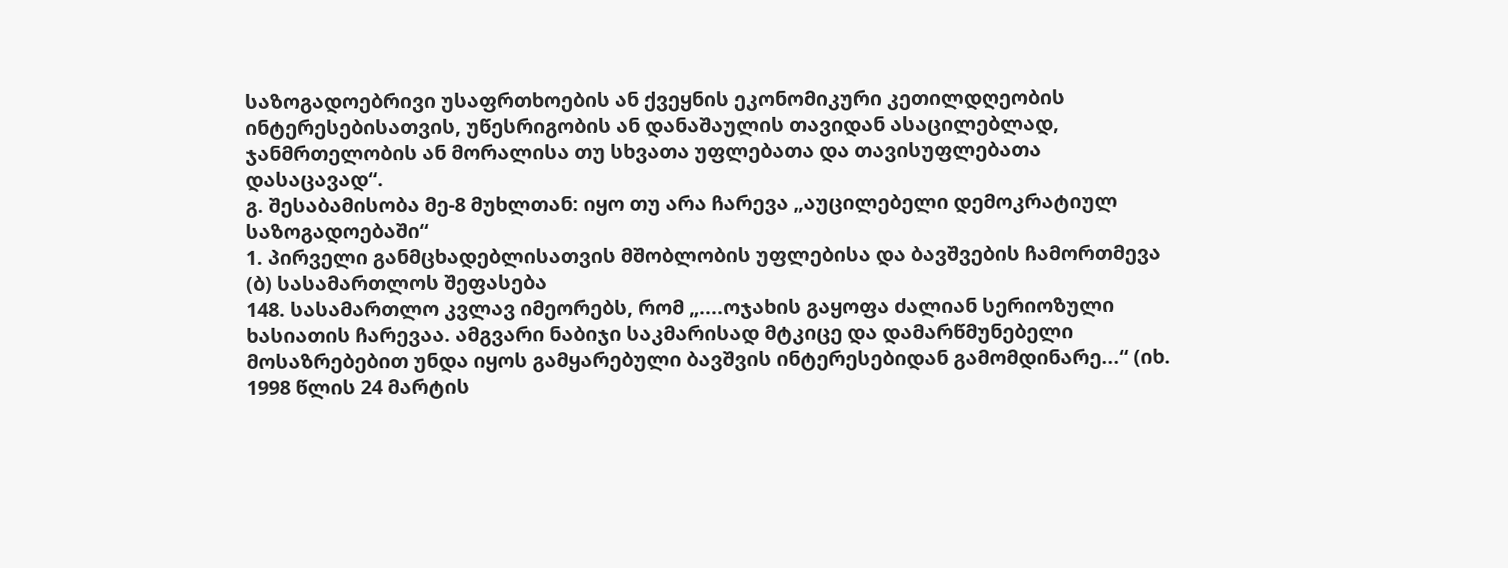საზოგადოებრივი უსაფრთხოების ან ქვეყნის ეკონომიკური კეთილდღეობის ინტერესებისათვის, უწესრიგობის ან დანაშაულის თავიდან ასაცილებლად, ჯანმრთელობის ან მორალისა თუ სხვათა უფლებათა და თავისუფლებათა დასაცავად“.
გ. შესაბამისობა მე-8 მუხლთან: იყო თუ არა ჩარევა „აუცილებელი დემოკრატიულ საზოგადოებაში“
1. პირველი განმცხადებლისათვის მშობლობის უფლებისა და ბავშვების ჩამორთმევა
(ბ) სასამართლოს შეფასება
148. სასამართლო კვლავ იმეორებს, რომ „....ოჯახის გაყოფა ძალიან სერიოზული ხასიათის ჩარევაა. ამგვარი ნაბიჯი საკმარისად მტკიცე და დამარწმუნებელი მოსაზრებებით უნდა იყოს გამყარებული ბავშვის ინტერესებიდან გამომდინარე...“ (იხ. 1998 წლის 24 მარტის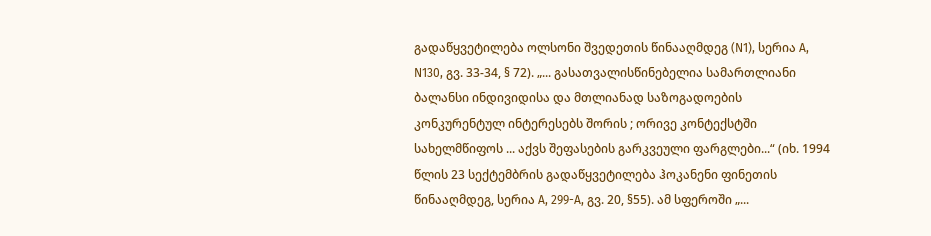გადაწყვეტილება ოლსონი შვედეთის წინააღმდეგ (N1), სერია A, N130, გვ. 33-34, § 72). „... გასათვალისწინებელია სამართლიანი ბალანსი ინდივიდისა და მთლიანად საზოგადოების კონკურენტულ ინტერესებს შორის ; ორივე კონტექსტში სახელმწიფოს ... აქვს შეფასების გარკვეული ფარგლები...“ (იხ. 1994 წლის 23 სექტემბრის გადაწყვეტილება ჰოკანენი ფინეთის წინააღმდეგ, სერია A, 299-A, გვ. 20, §55). ამ სფეროში „...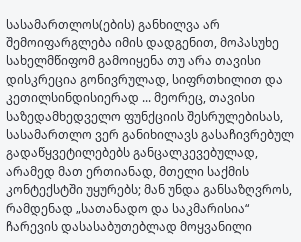სასამართლოს(ების) განხილვა არ შემოიფარგლება იმის დადგენით, მოპასუხე სახელმწიფომ გამოიყენა თუ არა თავისი დისკრეცია გონივრულად, სიფრთხილით და კეთილსინდისიერად ... მეორეც, თავისი საზედამხედველო ფუნქციის შესრულებისას, სასამართლო ვერ განიხილავს გასაჩივრებულ გადაწყვეტილებებს განცალკევებულად, არამედ მათ ერთიანად, მთელი საქმის კონტექსტში უყურებს; მან უნდა განსაზღვროს, რამდენად „სათანადო და საკმარისია“ ჩარევის დასასაბუთებლად მოყვანილი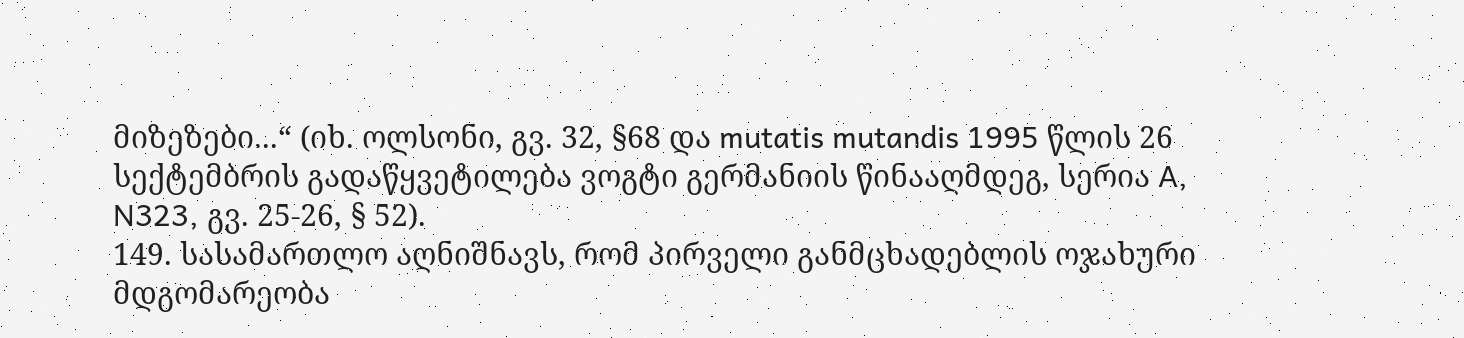მიზეზები...“ (იხ. ოლსონი, გვ. 32, §68 და mutatis mutandis 1995 წლის 26 სექტემბრის გადაწყვეტილება ვოგტი გერმანიის წინააღმდეგ, სერია A, N323, გვ. 25-26, § 52).
149. სასამართლო აღნიშნავს, რომ პირველი განმცხადებლის ოჯახური მდგომარეობა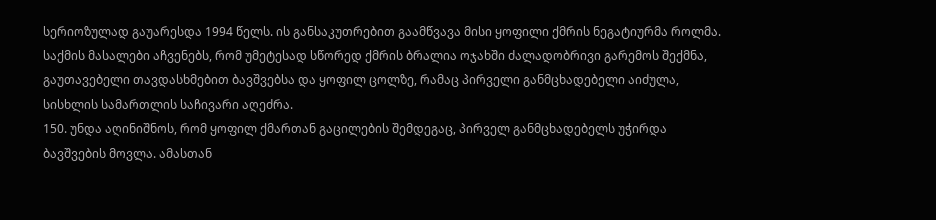სერიოზულად გაუარესდა 1994 წელს. ის განსაკუთრებით გაამწვავა მისი ყოფილი ქმრის ნეგატიურმა როლმა. საქმის მასალები აჩვენებს, რომ უმეტესად სწორედ ქმრის ბრალია ოჯახში ძალადობრივი გარემოს შექმნა, გაუთავებელი თავდასხმებით ბავშვებსა და ყოფილ ცოლზე, რამაც პირველი განმცხადებელი აიძულა, სისხლის სამართლის საჩივარი აღეძრა.
150. უნდა აღინიშნოს, რომ ყოფილ ქმართან გაცილების შემდეგაც, პირველ განმცხადებელს უჭირდა ბავშვების მოვლა. ამასთან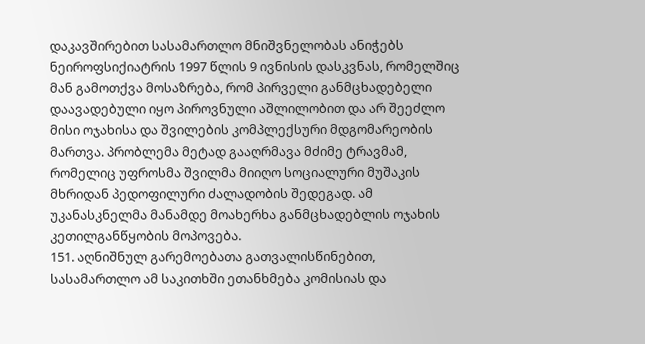დაკავშირებით სასამართლო მნიშვნელობას ანიჭებს ნეიროფსიქიატრის 1997 წლის 9 ივნისის დასკვნას, რომელშიც მან გამოთქვა მოსაზრება, რომ პირველი განმცხადებელი დაავადებული იყო პიროვნული აშლილობით და არ შეეძლო მისი ოჯახისა და შვილების კომპლექსური მდგომარეობის მართვა. პრობლემა მეტად გააღრმავა მძიმე ტრავმამ, რომელიც უფროსმა შვილმა მიიღო სოციალური მუშაკის მხრიდან პედოფილური ძალადობის შედეგად. ამ უკანასკნელმა მანამდე მოახერხა განმცხადებლის ოჯახის კეთილგანწყობის მოპოვება.
151. აღნიშნულ გარემოებათა გათვალისწინებით, სასამართლო ამ საკითხში ეთანხმება კომისიას და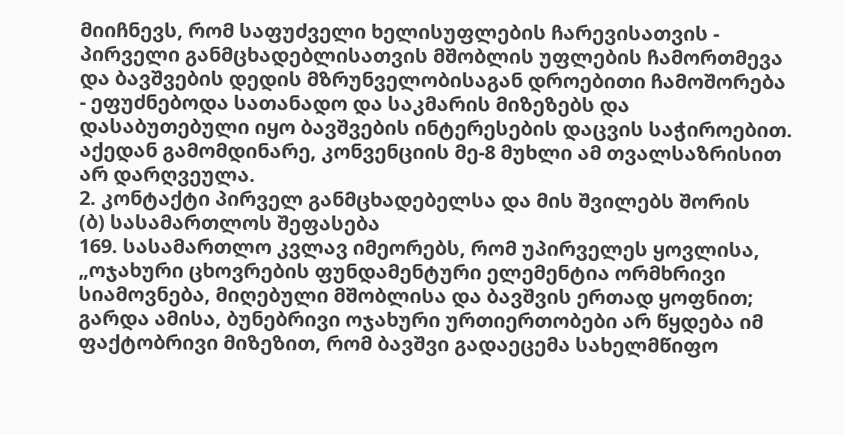მიიჩნევს, რომ საფუძველი ხელისუფლების ჩარევისათვის - პირველი განმცხადებლისათვის მშობლის უფლების ჩამორთმევა და ბავშვების დედის მზრუნველობისაგან დროებითი ჩამოშორება - ეფუძნებოდა სათანადო და საკმარის მიზეზებს და დასაბუთებული იყო ბავშვების ინტერესების დაცვის საჭიროებით. აქედან გამომდინარე, კონვენციის მე-8 მუხლი ამ თვალსაზრისით არ დარღვეულა.
2. კონტაქტი პირველ განმცხადებელსა და მის შვილებს შორის
(ბ) სასამართლოს შეფასება
169. სასამართლო კვლავ იმეორებს, რომ უპირველეს ყოვლისა, „ოჯახური ცხოვრების ფუნდამენტური ელემენტია ორმხრივი სიამოვნება, მიღებული მშობლისა და ბავშვის ერთად ყოფნით; გარდა ამისა, ბუნებრივი ოჯახური ურთიერთობები არ წყდება იმ ფაქტობრივი მიზეზით, რომ ბავშვი გადაეცემა სახელმწიფო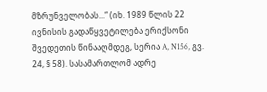მზრუნველობას...“ (იხ. 1989 წლის 22 ივნისის გადაწყვეტილება ერიქსონი შვედეთის წინააღმდეგ, სერია A, N156, გვ. 24, § 58). სასამართლომ ადრე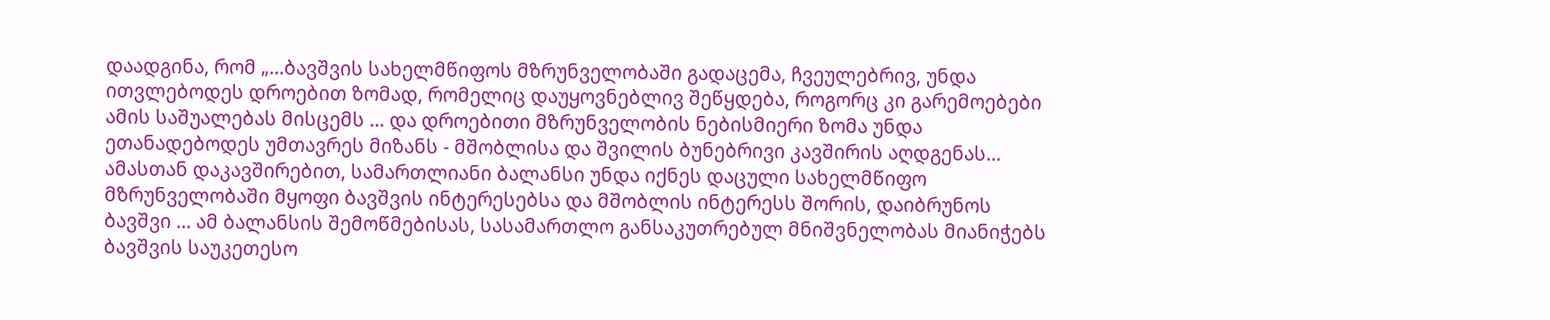დაადგინა, რომ „...ბავშვის სახელმწიფოს მზრუნველობაში გადაცემა, ჩვეულებრივ, უნდა ითვლებოდეს დროებით ზომად, რომელიც დაუყოვნებლივ შეწყდება, როგორც კი გარემოებები ამის საშუალებას მისცემს ... და დროებითი მზრუნველობის ნებისმიერი ზომა უნდა ეთანადებოდეს უმთავრეს მიზანს - მშობლისა და შვილის ბუნებრივი კავშირის აღდგენას... ამასთან დაკავშირებით, სამართლიანი ბალანსი უნდა იქნეს დაცული სახელმწიფო მზრუნველობაში მყოფი ბავშვის ინტერესებსა და მშობლის ინტერესს შორის, დაიბრუნოს ბავშვი ... ამ ბალანსის შემოწმებისას, სასამართლო განსაკუთრებულ მნიშვნელობას მიანიჭებს ბავშვის საუკეთესო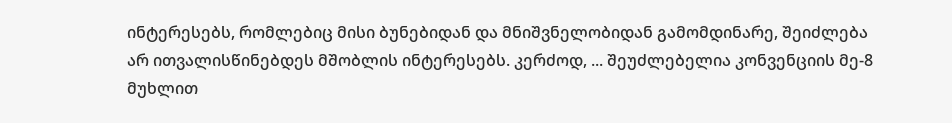ინტერესებს, რომლებიც მისი ბუნებიდან და მნიშვნელობიდან გამომდინარე, შეიძლება არ ითვალისწინებდეს მშობლის ინტერესებს. კერძოდ, ... შეუძლებელია კონვენციის მე-8 მუხლით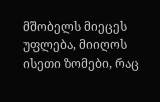მშობელს მიეცეს უფლება, მიიღოს ისეთი ზომები, რაც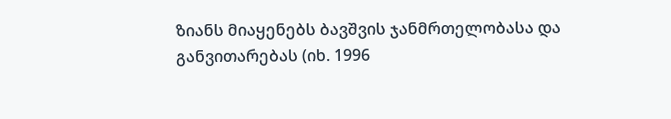ზიანს მიაყენებს ბავშვის ჯანმრთელობასა და განვითარებას (იხ. 1996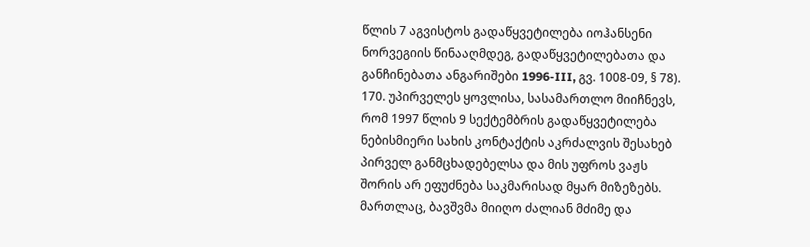წლის 7 აგვისტოს გადაწყვეტილება იოჰანსენი ნორვეგიის წინააღმდეგ, გადაწყვეტილებათა და განჩინებათა ანგარიშები 1996-III, გვ. 1008-09, § 78).
170. უპირველეს ყოვლისა, სასამართლო მიიჩნევს, რომ 1997 წლის 9 სექტემბრის გადაწყვეტილება ნებისმიერი სახის კონტაქტის აკრძალვის შესახებ პირველ განმცხადებელსა და მის უფროს ვაჟს შორის არ ეფუძნება საკმარისად მყარ მიზეზებს. მართლაც, ბავშვმა მიიღო ძალიან მძიმე და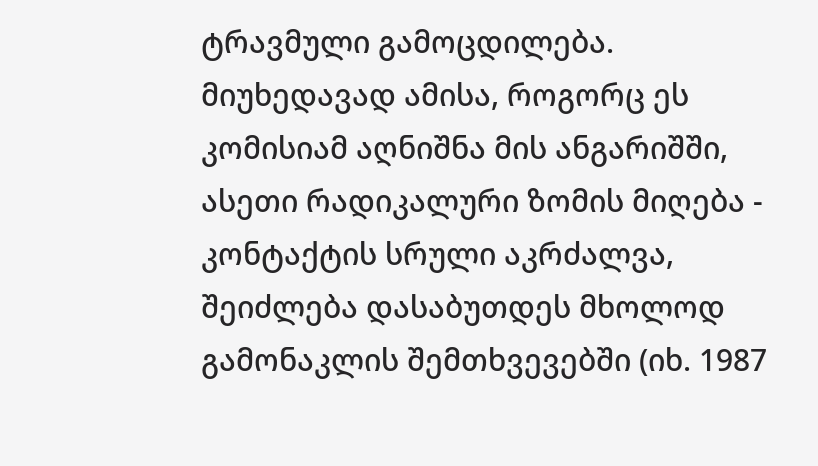ტრავმული გამოცდილება. მიუხედავად ამისა, როგორც ეს კომისიამ აღნიშნა მის ანგარიშში, ასეთი რადიკალური ზომის მიღება - კონტაქტის სრული აკრძალვა, შეიძლება დასაბუთდეს მხოლოდ გამონაკლის შემთხვევებში (იხ. 1987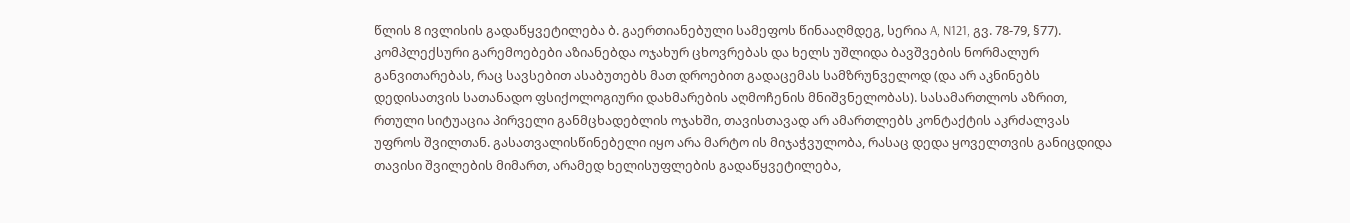წლის 8 ივლისის გადაწყვეტილება ბ. გაერთიანებული სამეფოს წინააღმდეგ, სერია A, N121, გვ. 78-79, §77). კომპლექსური გარემოებები აზიანებდა ოჯახურ ცხოვრებას და ხელს უშლიდა ბავშვების ნორმალურ განვითარებას, რაც სავსებით ასაბუთებს მათ დროებით გადაცემას სამზრუნველოდ (და არ აკნინებს დედისათვის სათანადო ფსიქოლოგიური დახმარების აღმოჩენის მნიშვნელობას). სასამართლოს აზრით, რთული სიტუაცია პირველი განმცხადებლის ოჯახში, თავისთავად არ ამართლებს კონტაქტის აკრძალვას უფროს შვილთან. გასათვალისწინებელი იყო არა მარტო ის მიჯაჭვულობა, რასაც დედა ყოველთვის განიცდიდა თავისი შვილების მიმართ, არამედ ხელისუფლების გადაწყვეტილება,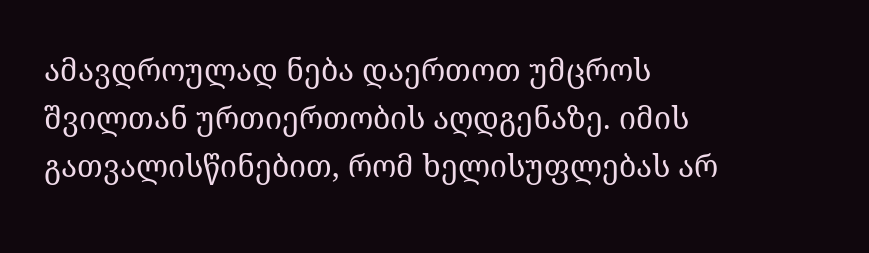ამავდროულად ნება დაერთოთ უმცროს შვილთან ურთიერთობის აღდგენაზე. იმის გათვალისწინებით, რომ ხელისუფლებას არ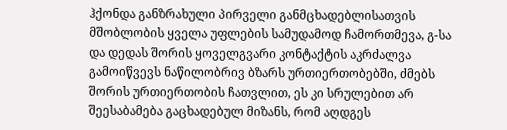ჰქონდა განზრახული პირველი განმცხადებლისათვის მშობლობის ყველა უფლების სამუდამოდ ჩამორთმევა, გ-სა და დედას შორის ყოველგვარი კონტაქტის აკრძალვა გამოიწვევს ნაწილობრივ ბზარს ურთიერთობებში, ძმებს შორის ურთიერთობის ჩათვლით, ეს კი სრულებით არ შეესაბამება გაცხადებულ მიზანს, რომ აღდგეს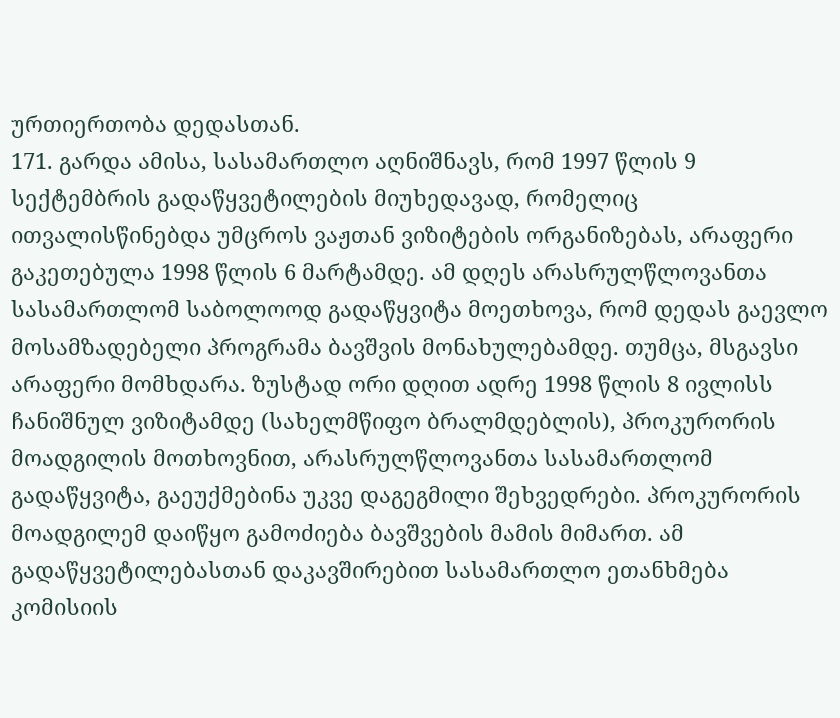ურთიერთობა დედასთან.
171. გარდა ამისა, სასამართლო აღნიშნავს, რომ 1997 წლის 9 სექტემბრის გადაწყვეტილების მიუხედავად, რომელიც ითვალისწინებდა უმცროს ვაჟთან ვიზიტების ორგანიზებას, არაფერი გაკეთებულა 1998 წლის 6 მარტამდე. ამ დღეს არასრულწლოვანთა სასამართლომ საბოლოოდ გადაწყვიტა მოეთხოვა, რომ დედას გაევლო მოსამზადებელი პროგრამა ბავშვის მონახულებამდე. თუმცა, მსგავსი არაფერი მომხდარა. ზუსტად ორი დღით ადრე 1998 წლის 8 ივლისს ჩანიშნულ ვიზიტამდე (სახელმწიფო ბრალმდებლის), პროკურორის მოადგილის მოთხოვნით, არასრულწლოვანთა სასამართლომ გადაწყვიტა, გაეუქმებინა უკვე დაგეგმილი შეხვედრები. პროკურორის მოადგილემ დაიწყო გამოძიება ბავშვების მამის მიმართ. ამ გადაწყვეტილებასთან დაკავშირებით სასამართლო ეთანხმება კომისიის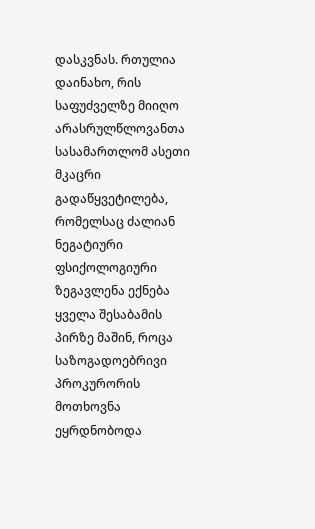დასკვნას. რთულია დაინახო, რის საფუძველზე მიიღო არასრულწლოვანთა სასამართლომ ასეთი მკაცრი გადაწყვეტილება, რომელსაც ძალიან ნეგატიური ფსიქოლოგიური ზეგავლენა ექნება ყველა შესაბამის პირზე მაშინ, როცა საზოგადოებრივი პროკურორის მოთხოვნა ეყრდნობოდა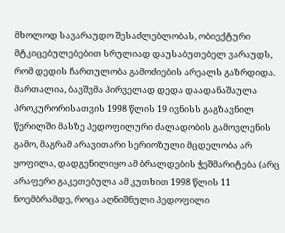მხოლოდ სავარაუდო შესაძლებლობას, ობიექტური მტკიცებულებებით სრულიად დაუსაბუთებელ ვარაუდს, რომ დედის ჩართულობა გამოძიების არეალს გაზრდიდა. მართალია, ბავშვმა პირველად დედა დაადანაშაულა პროკურორისათვის 1998 წლის 19 ივნისს გაგზავნილ წერილში მასზე პედოფილური ძალადობის გამოვლენის გამო, მაგრამ არავითარი სერიოზული მცდელობა არ ყოფილა, დადგენილიყო ამ ბრალდების ჭეშმარიტება (არც არაფერი გაკეთებულა ამ კუთხით 1998 წლის 11 ნოემბრამდე, როცა აღნიშნული პედოფილი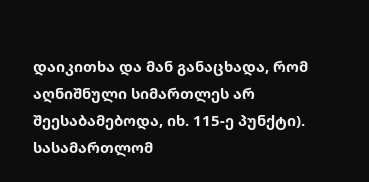დაიკითხა და მან განაცხადა, რომ აღნიშნული სიმართლეს არ შეესაბამებოდა, იხ. 115-ე პუნქტი). სასამართლომ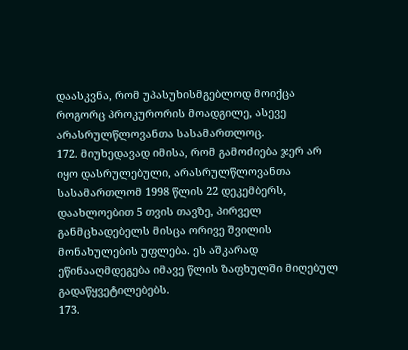დაასკვნა, რომ უპასუხისმგებლოდ მოიქცა როგორც პროკურორის მოადგილე, ასევე არასრულწლოვანთა სასამართლოც.
172. მიუხედავად იმისა, რომ გამოძიება ჯერ არ იყო დასრულებული, არასრულწლოვანთა სასამართლომ 1998 წლის 22 დეკემბერს, დაახლოებით 5 თვის თავზე, პირველ განმცხადებელს მისცა ორივე შვილის მონახულების უფლება. ეს აშკარად ეწინააღმდეგება იმავე წლის ზაფხულში მიღებულ გადაწყვეტილებებს.
173.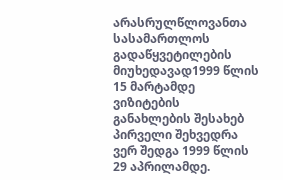არასრულწლოვანთა სასამართლოს გადაწყვეტილების მიუხედავად1999 წლის 15 მარტამდე ვიზიტების განახლების შესახებ პირველი შეხვედრა ვერ შედგა 1999 წლის 29 აპრილამდე.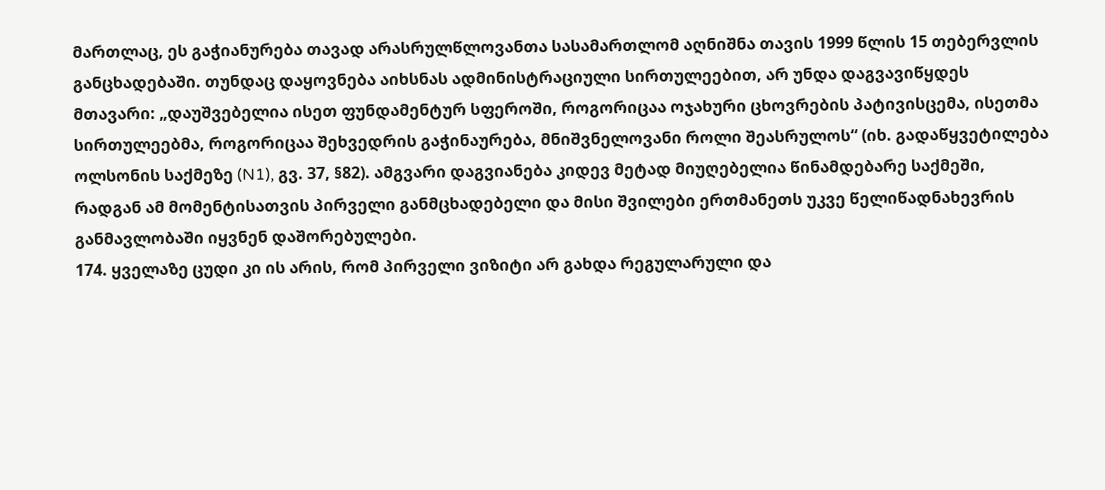მართლაც, ეს გაჭიანურება თავად არასრულწლოვანთა სასამართლომ აღნიშნა თავის 1999 წლის 15 თებერვლის განცხადებაში. თუნდაც დაყოვნება აიხსნას ადმინისტრაციული სირთულეებით, არ უნდა დაგვავიწყდეს მთავარი: „დაუშვებელია ისეთ ფუნდამენტურ სფეროში, როგორიცაა ოჯახური ცხოვრების პატივისცემა, ისეთმა სირთულეებმა, როგორიცაა შეხვედრის გაჭინაურება, მნიშვნელოვანი როლი შეასრულოს“ (იხ. გადაწყვეტილება ოლსონის საქმეზე (N1), გვ. 37, §82). ამგვარი დაგვიანება კიდევ მეტად მიუღებელია წინამდებარე საქმეში, რადგან ამ მომენტისათვის პირველი განმცხადებელი და მისი შვილები ერთმანეთს უკვე წელიწადნახევრის განმავლობაში იყვნენ დაშორებულები.
174. ყველაზე ცუდი კი ის არის, რომ პირველი ვიზიტი არ გახდა რეგულარული და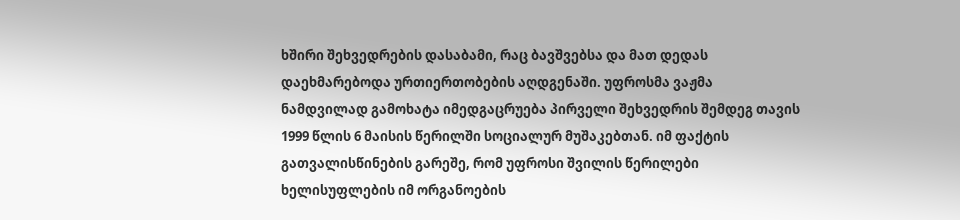ხშირი შეხვედრების დასაბამი, რაც ბავშვებსა და მათ დედას დაეხმარებოდა ურთიერთობების აღდგენაში. უფროსმა ვაჟმა ნამდვილად გამოხატა იმედგაცრუება პირველი შეხვედრის შემდეგ თავის 1999 წლის 6 მაისის წერილში სოციალურ მუშაკებთან. იმ ფაქტის გათვალისწინების გარეშე, რომ უფროსი შვილის წერილები ხელისუფლების იმ ორგანოების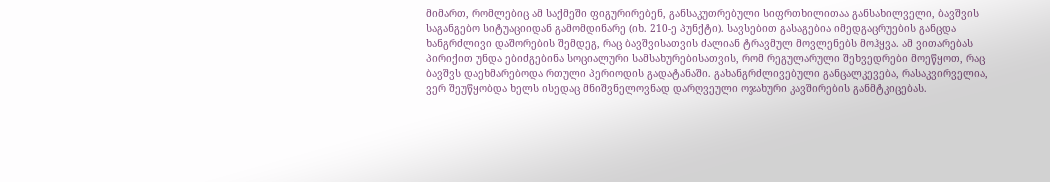მიმართ, რომლებიც ამ საქმეში ფიგურირებენ, განსაკუთრებული სიფრთხილითაა განსახილველი, ბავშვის საგანგებო სიტუაციიდან გამომდინარე (იხ. 210-ე პუნქტი). სავსებით გასაგებია იმედგაცრუების განცდა ხანგრძლივი დაშორების შემდეგ, რაც ბავშვისათვის ძალიან ტრავმულ მოვლენებს მოჰყვა. ამ ვითარებას პირიქით უნდა ებიძგებინა სოციალური სამსახურებისათვის, რომ რეგულარული შეხვედრები მოეწყოთ, რაც ბავშვს დაეხმარებოდა რთული პერიოდის გადატანაში. გახანგრძლივებული განცალკევება, რასაკვირველია, ვერ შეუწყობდა ხელს ისედაც მნიშვნელოვნად დარღვეული ოჯახური კავშირების განმტკიცებას.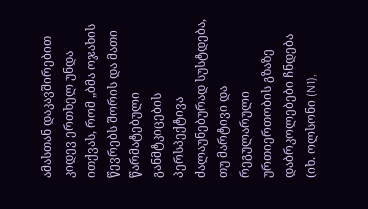ამასთან დაკავშირებით კიდევ ერთხელ უნდა ითქვას, რომ „ბმა ოჯახის წევრებს შორის და მათი წარმატებული განმტკიცების პერსპექტივა ძალაუნებურად სუსტდება, თუ მარტივი და რეგულარული ურთიერთობის გზაზე დაბრკოლებები ჩნდება (იხ. ოლსონი (N1),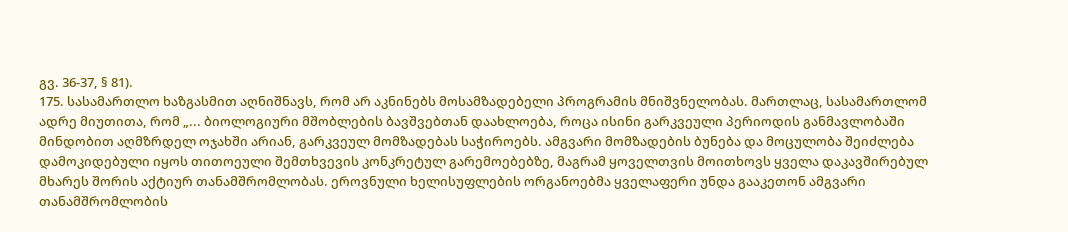გვ. 36-37, § 81).
175. სასამართლო ხაზგასმით აღნიშნავს, რომ არ აკნინებს მოსამზადებელი პროგრამის მნიშვნელობას. მართლაც, სასამართლომ ადრე მიუთითა, რომ „... ბიოლოგიური მშობლების ბავშვებთან დაახლოება, როცა ისინი გარკვეული პერიოდის განმავლობაში მინდობით აღმზრდელ ოჯახში არიან, გარკვეულ მომზადებას საჭიროებს. ამგვარი მომზადების ბუნება და მოცულობა შეიძლება დამოკიდებული იყოს თითოეული შემთხვევის კონკრეტულ გარემოებებზე, მაგრამ ყოველთვის მოითხოვს ყველა დაკავშირებულ მხარეს შორის აქტიურ თანამშრომლობას. ეროვნული ხელისუფლების ორგანოებმა ყველაფერი უნდა გააკეთონ ამგვარი თანამშრომლობის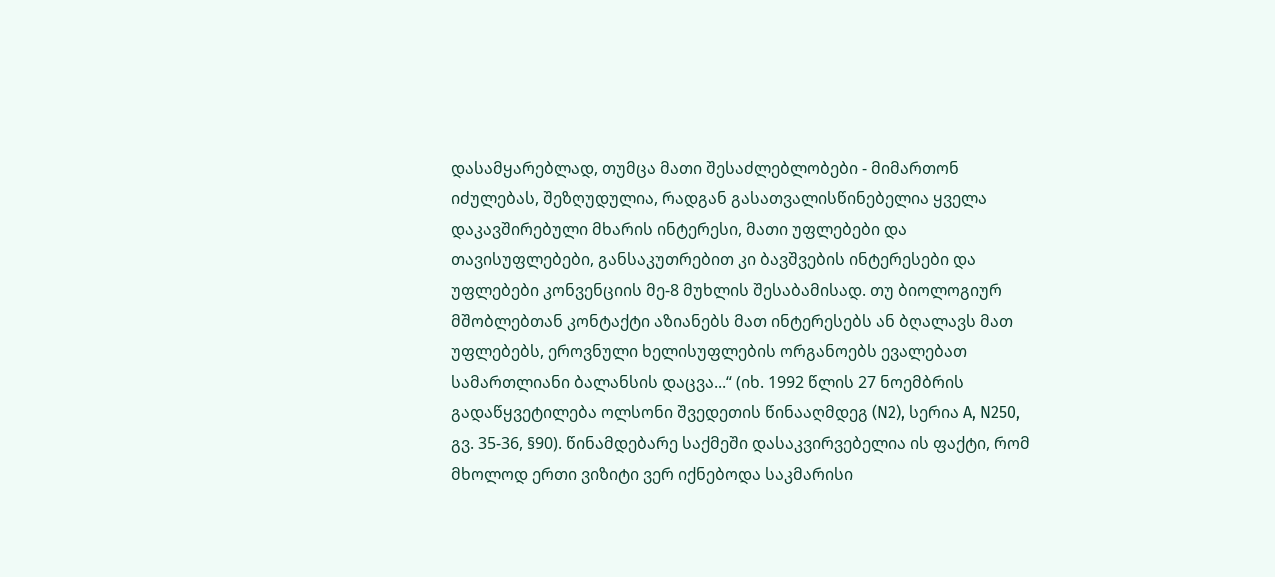დასამყარებლად, თუმცა მათი შესაძლებლობები - მიმართონ იძულებას, შეზღუდულია, რადგან გასათვალისწინებელია ყველა დაკავშირებული მხარის ინტერესი, მათი უფლებები და თავისუფლებები, განსაკუთრებით კი ბავშვების ინტერესები და უფლებები კონვენციის მე-8 მუხლის შესაბამისად. თუ ბიოლოგიურ მშობლებთან კონტაქტი აზიანებს მათ ინტერესებს ან ბღალავს მათ უფლებებს, ეროვნული ხელისუფლების ორგანოებს ევალებათ სამართლიანი ბალანსის დაცვა...“ (იხ. 1992 წლის 27 ნოემბრის გადაწყვეტილება ოლსონი შვედეთის წინააღმდეგ (N2), სერია A, N250, გვ. 35-36, §90). წინამდებარე საქმეში დასაკვირვებელია ის ფაქტი, რომ მხოლოდ ერთი ვიზიტი ვერ იქნებოდა საკმარისი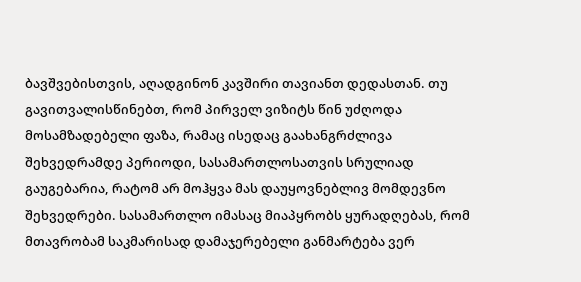ბავშვებისთვის, აღადგინონ კავშირი თავიანთ დედასთან. თუ გავითვალისწინებთ, რომ პირველ ვიზიტს წინ უძღოდა მოსამზადებელი ფაზა, რამაც ისედაც გაახანგრძლივა შეხვედრამდე პერიოდი, სასამართლოსათვის სრულიად გაუგებარია, რატომ არ მოჰყვა მას დაუყოვნებლივ მომდევნო შეხვედრები. სასამართლო იმასაც მიაპყრობს ყურადღებას, რომ მთავრობამ საკმარისად დამაჯერებელი განმარტება ვერ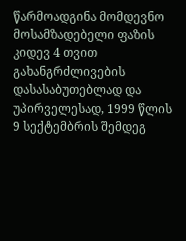წარმოადგინა მომდევნო მოსამზადებელი ფაზის კიდევ 4 თვით გახანგრძლივების დასასაბუთებლად და უპირველესად, 1999 წლის 9 სექტემბრის შემდეგ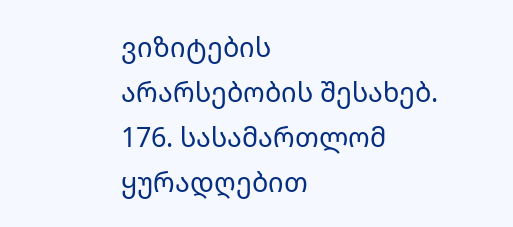ვიზიტების არარსებობის შესახებ.
176. სასამართლომ ყურადღებით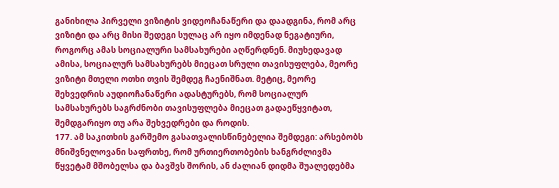განიხილა პირველი ვიზიტის ვიდეოჩანაწერი და დაადგინა, რომ არც ვიზიტი და არც მისი შედეგი სულაც არ იყო იმდენად ნეგატიური, როგორც ამას სოციალური სამსახურები აღწერდნენ. მიუხედავად ამისა, სოციალურ სამსახურებს მიეცათ სრული თავისუფლება, მეორე ვიზიტი მთელი ოთხი თვის შემდეგ ჩაენიშნათ. მეტიც, მეორე შეხვედრის აუდიოჩანაწერი ადასტურებს, რომ სოციალურ სამსახურებს საგრძნობი თავისუფლება მიეცათ გადაეწყვიტათ, შემდგარიყო თუ არა შეხვედრები და როდის.
177. ამ საკითხის გარშემო გასათვალისწინებელია შემდეგი: არსებობს მნიშვნელოვანი საფრთხე, რომ ურთიერთობების ხანგრძლივმა წყვეტამ მშობელსა და ბავშვს შორის, ან ძალიან დიდმა შუალედებმა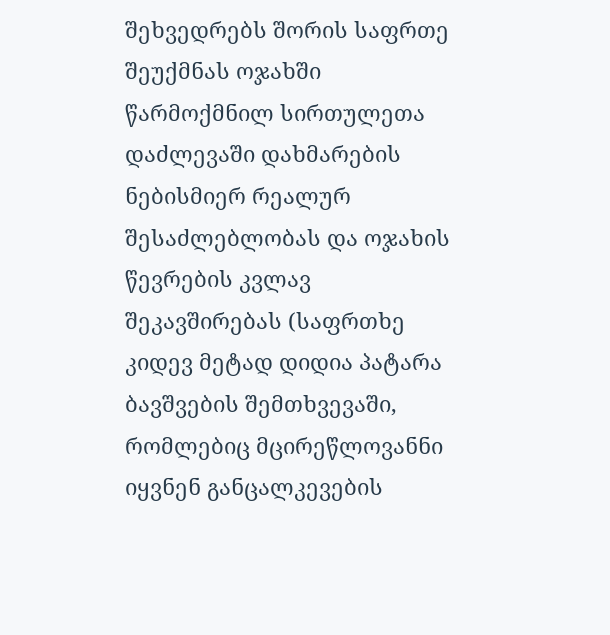შეხვედრებს შორის საფრთე შეუქმნას ოჯახში წარმოქმნილ სირთულეთა დაძლევაში დახმარების ნებისმიერ რეალურ შესაძლებლობას და ოჯახის წევრების კვლავ შეკავშირებას (საფრთხე კიდევ მეტად დიდია პატარა ბავშვების შემთხვევაში, რომლებიც მცირეწლოვანნი იყვნენ განცალკევების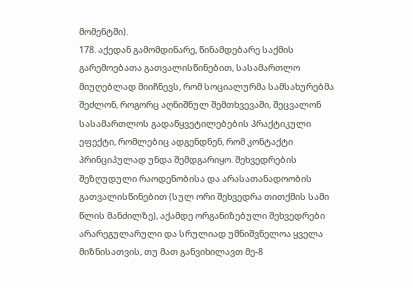მომენტში).
178. აქედან გამომდინარე, წინამდებარე საქმის გარემოებათა გათვალისწინებით, სასამართლო მიუღებლად მიიჩნევს, რომ სოციალურმა სამსახურებმა შეძლონ, როგორც აღნიშნულ შემთხვევაში, შეცვალონ სასამართლოს გადაწყვეტილებების პრაქტიკული ეფექტი, რომლებიც ადგენდნენ, რომ კონტაქტი პრინციპულად უნდა შემდგარიყო. შეხვედრების შეზღუდული რაოდენობისა და არასათანადოობის გათვალისწინებით (სულ ორი შეხვედრა თითქმის სამი წლის მანძილზე), აქამდე ორგანიზებული შეხვედრები არარეგულარული და სრულიად უმნიშვნელოა ყველა მიზნისათვის, თუ მათ განვიხილავთ მე-8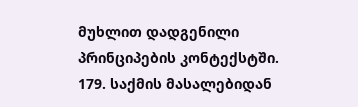მუხლით დადგენილი პრინციპების კონტექსტში.
179. საქმის მასალებიდან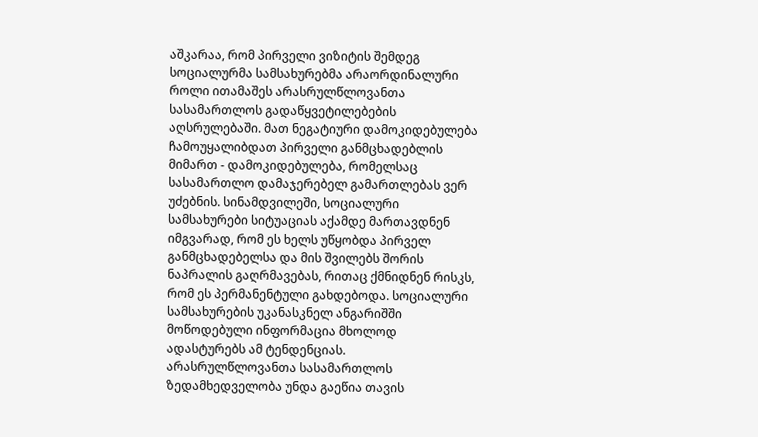აშკარაა, რომ პირველი ვიზიტის შემდეგ სოციალურმა სამსახურებმა არაორდინალური როლი ითამაშეს არასრულწლოვანთა სასამართლოს გადაწყვეტილებების აღსრულებაში. მათ ნეგატიური დამოკიდებულება ჩამოუყალიბდათ პირველი განმცხადებლის მიმართ - დამოკიდებულება, რომელსაც სასამართლო დამაჯერებელ გამართლებას ვერ უძებნის. სინამდვილეში, სოციალური სამსახურები სიტუაციას აქამდე მართავდნენ იმგვარად, რომ ეს ხელს უწყობდა პირველ განმცხადებელსა და მის შვილებს შორის ნაპრალის გაღრმავებას, რითაც ქმნიდნენ რისკს, რომ ეს პერმანენტული გახდებოდა. სოციალური სამსახურების უკანასკნელ ანგარიშში მოწოდებული ინფორმაცია მხოლოდ ადასტურებს ამ ტენდენციას. არასრულწლოვანთა სასამართლოს ზედამხედველობა უნდა გაეწია თავის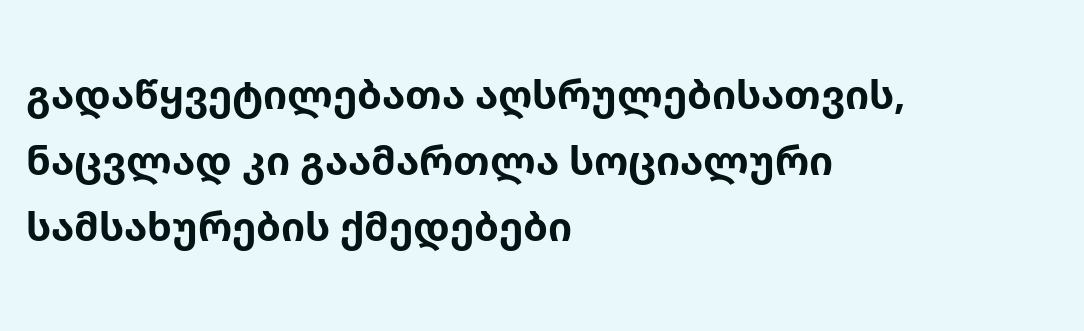გადაწყვეტილებათა აღსრულებისათვის, ნაცვლად კი გაამართლა სოციალური სამსახურების ქმედებები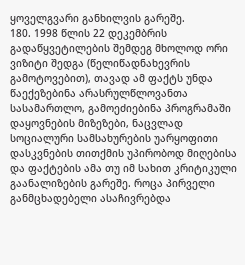ყოველგვარი განხილვის გარეშე.
180. 1998 წლის 22 დეკემბრის გადაწყვეტილების შემდეგ მხოლოდ ორი ვიზიტი შედგა (წელიწადნახევრის გამოტოვებით), თავად ამ ფაქტს უნდა წაექეზებინა არასრულწლოვანთა სასამართლო, გამოეძიებინა პროგრამაში დაყოვნების მიზეზები, ნაცვლად სოციალური სამსახურების უარყოფითი დასკვნების თითქმის უპირობოდ მიღებისა და ფაქტების ამა თუ იმ სახით კრიტიკული გაანალიზების გარეშე. როცა პირველი განმცხადებელი ასაჩივრებდა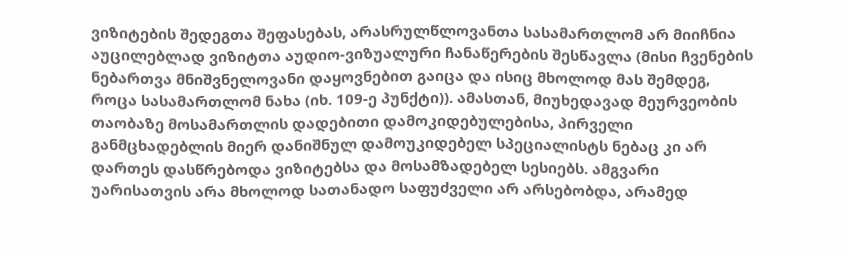ვიზიტების შედეგთა შეფასებას, არასრულწლოვანთა სასამართლომ არ მიიჩნია აუცილებლად ვიზიტთა აუდიო-ვიზუალური ჩანაწერების შესწავლა (მისი ჩვენების ნებართვა მნიშვნელოვანი დაყოვნებით გაიცა და ისიც მხოლოდ მას შემდეგ, როცა სასამართლომ ნახა (იხ. 109-ე პუნქტი)). ამასთან, მიუხედავად მეურვეობის თაობაზე მოსამართლის დადებითი დამოკიდებულებისა, პირველი განმცხადებლის მიერ დანიშნულ დამოუკიდებელ სპეციალისტს ნებაც კი არ დართეს დასწრებოდა ვიზიტებსა და მოსამზადებელ სესიებს. ამგვარი უარისათვის არა მხოლოდ სათანადო საფუძველი არ არსებობდა, არამედ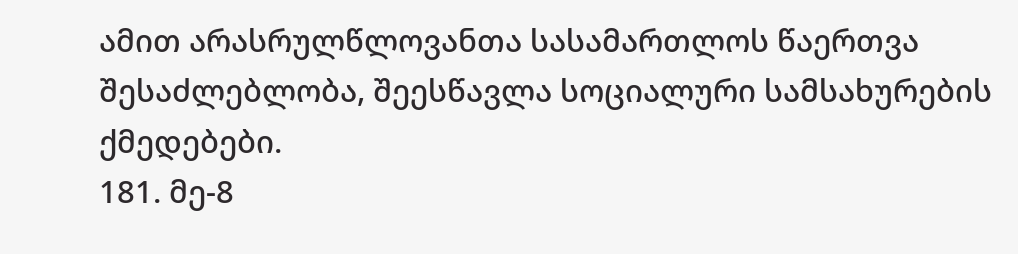ამით არასრულწლოვანთა სასამართლოს წაერთვა შესაძლებლობა, შეესწავლა სოციალური სამსახურების ქმედებები.
181. მე-8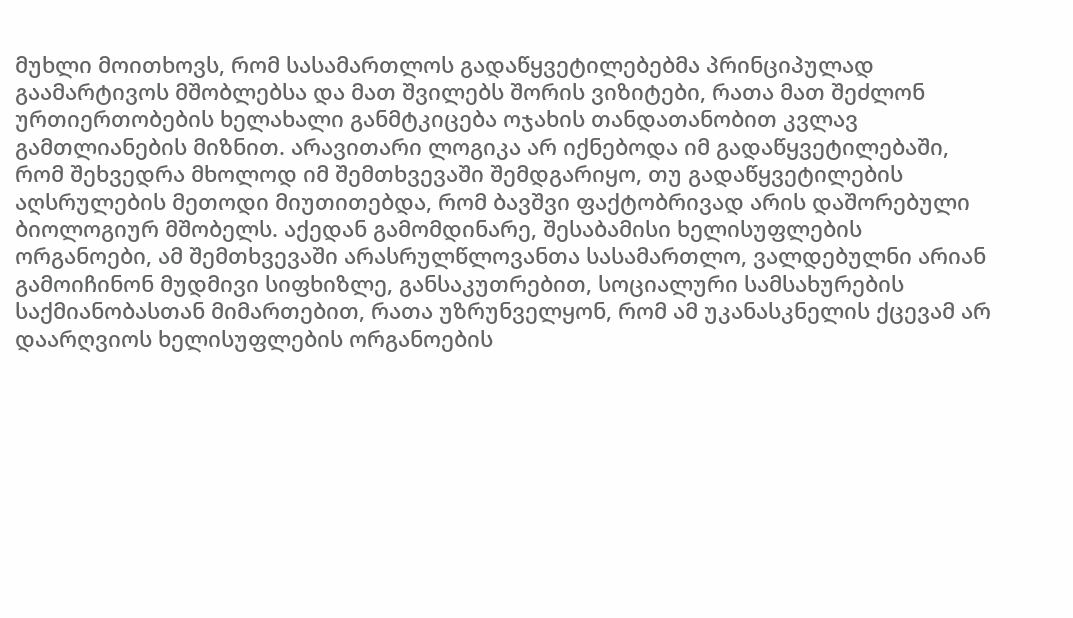მუხლი მოითხოვს, რომ სასამართლოს გადაწყვეტილებებმა პრინციპულად გაამარტივოს მშობლებსა და მათ შვილებს შორის ვიზიტები, რათა მათ შეძლონ ურთიერთობების ხელახალი განმტკიცება ოჯახის თანდათანობით კვლავ გამთლიანების მიზნით. არავითარი ლოგიკა არ იქნებოდა იმ გადაწყვეტილებაში, რომ შეხვედრა მხოლოდ იმ შემთხვევაში შემდგარიყო, თუ გადაწყვეტილების აღსრულების მეთოდი მიუთითებდა, რომ ბავშვი ფაქტობრივად არის დაშორებული ბიოლოგიურ მშობელს. აქედან გამომდინარე, შესაბამისი ხელისუფლების ორგანოები, ამ შემთხვევაში არასრულწლოვანთა სასამართლო, ვალდებულნი არიან გამოიჩინონ მუდმივი სიფხიზლე, განსაკუთრებით, სოციალური სამსახურების საქმიანობასთან მიმართებით, რათა უზრუნველყონ, რომ ამ უკანასკნელის ქცევამ არ დაარღვიოს ხელისუფლების ორგანოების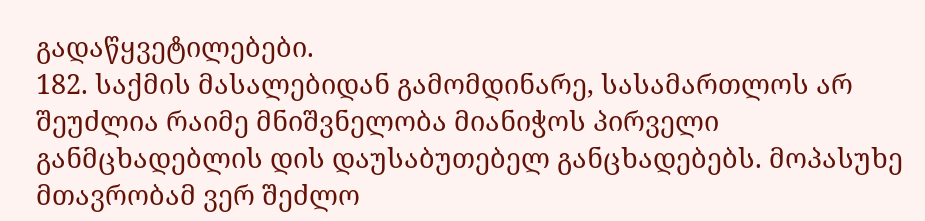გადაწყვეტილებები.
182. საქმის მასალებიდან გამომდინარე, სასამართლოს არ შეუძლია რაიმე მნიშვნელობა მიანიჭოს პირველი განმცხადებლის დის დაუსაბუთებელ განცხადებებს. მოპასუხე მთავრობამ ვერ შეძლო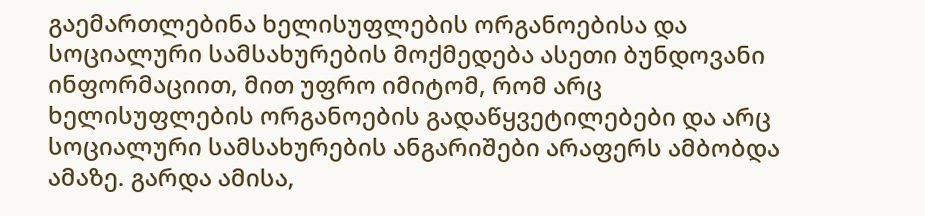გაემართლებინა ხელისუფლების ორგანოებისა და სოციალური სამსახურების მოქმედება ასეთი ბუნდოვანი ინფორმაციით, მით უფრო იმიტომ, რომ არც ხელისუფლების ორგანოების გადაწყვეტილებები და არც სოციალური სამსახურების ანგარიშები არაფერს ამბობდა ამაზე. გარდა ამისა,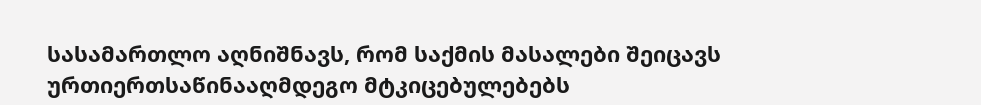სასამართლო აღნიშნავს, რომ საქმის მასალები შეიცავს ურთიერთსაწინააღმდეგო მტკიცებულებებს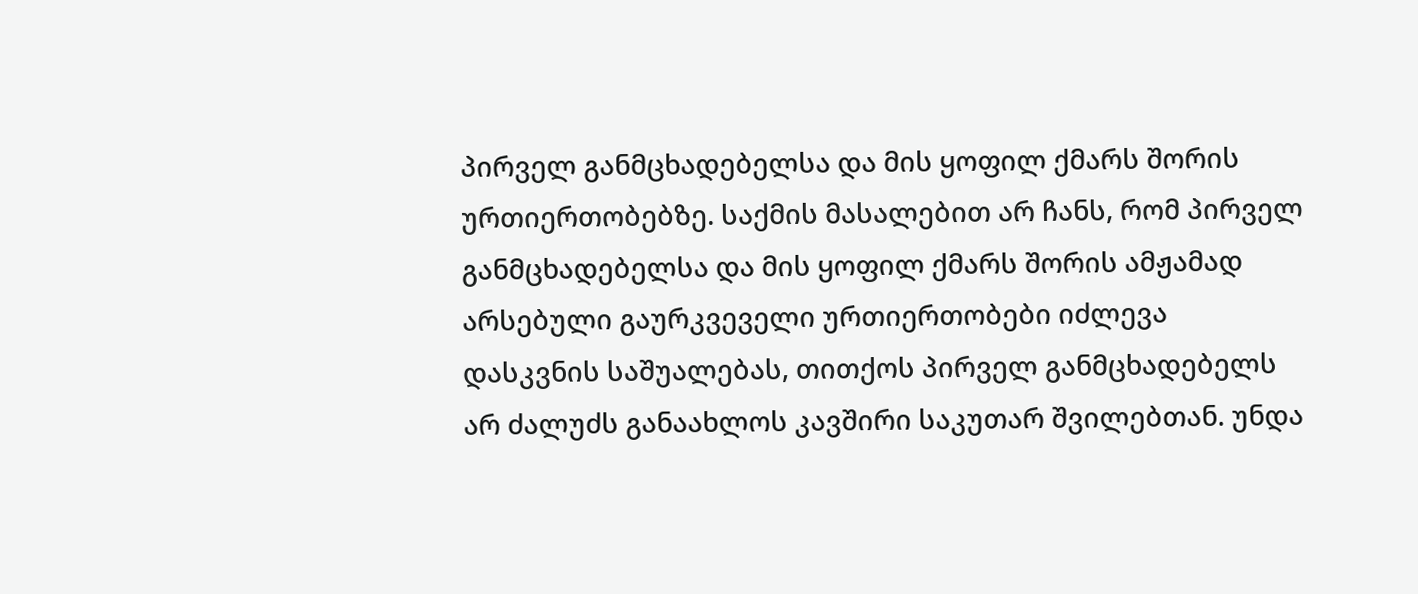პირველ განმცხადებელსა და მის ყოფილ ქმარს შორის ურთიერთობებზე. საქმის მასალებით არ ჩანს, რომ პირველ განმცხადებელსა და მის ყოფილ ქმარს შორის ამჟამად არსებული გაურკვეველი ურთიერთობები იძლევა დასკვნის საშუალებას, თითქოს პირველ განმცხადებელს არ ძალუძს განაახლოს კავშირი საკუთარ შვილებთან. უნდა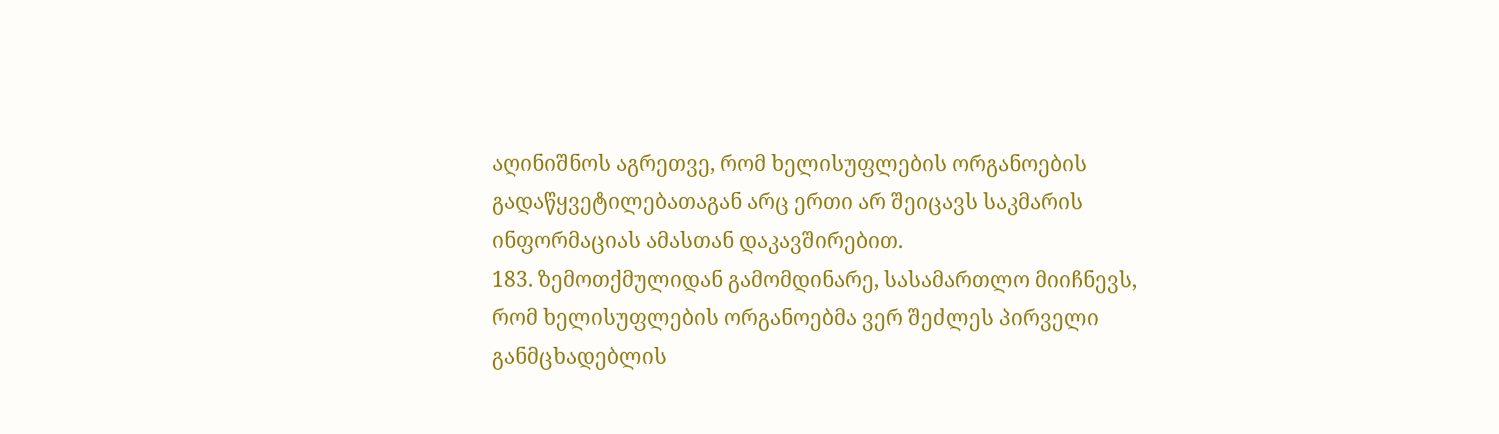აღინიშნოს აგრეთვე, რომ ხელისუფლების ორგანოების გადაწყვეტილებათაგან არც ერთი არ შეიცავს საკმარის ინფორმაციას ამასთან დაკავშირებით.
183. ზემოთქმულიდან გამომდინარე, სასამართლო მიიჩნევს, რომ ხელისუფლების ორგანოებმა ვერ შეძლეს პირველი განმცხადებლის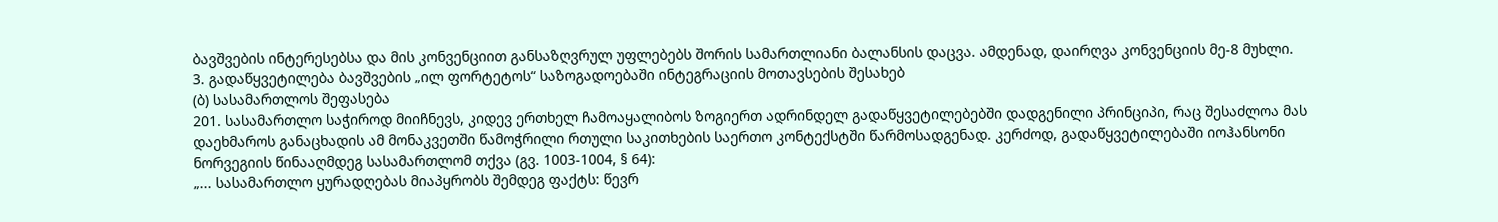ბავშვების ინტერესებსა და მის კონვენციით განსაზღვრულ უფლებებს შორის სამართლიანი ბალანსის დაცვა. ამდენად, დაირღვა კონვენციის მე-8 მუხლი.
3. გადაწყვეტილება ბავშვების „ილ ფორტეტოს“ საზოგადოებაში ინტეგრაციის მოთავსების შესახებ
(ბ) სასამართლოს შეფასება
201. სასამართლო საჭიროდ მიიჩნევს, კიდევ ერთხელ ჩამოაყალიბოს ზოგიერთ ადრინდელ გადაწყვეტილებებში დადგენილი პრინციპი, რაც შესაძლოა მას დაეხმაროს განაცხადის ამ მონაკვეთში წამოჭრილი რთული საკითხების საერთო კონტექსტში წარმოსადგენად. კერძოდ, გადაწყვეტილებაში იოჰანსონი ნორვეგიის წინააღმდეგ სასამართლომ თქვა (გვ. 1003-1004, § 64):
„... სასამართლო ყურადღებას მიაპყრობს შემდეგ ფაქტს: წევრ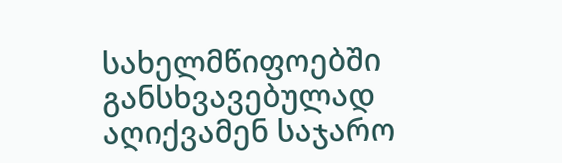სახელმწიფოებში განსხვავებულად აღიქვამენ საჯარო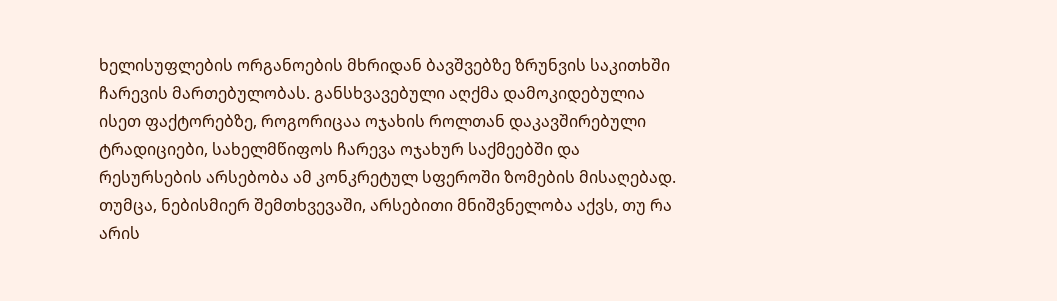ხელისუფლების ორგანოების მხრიდან ბავშვებზე ზრუნვის საკითხში ჩარევის მართებულობას. განსხვავებული აღქმა დამოკიდებულია ისეთ ფაქტორებზე, როგორიცაა ოჯახის როლთან დაკავშირებული ტრადიციები, სახელმწიფოს ჩარევა ოჯახურ საქმეებში და რესურსების არსებობა ამ კონკრეტულ სფეროში ზომების მისაღებად. თუმცა, ნებისმიერ შემთხვევაში, არსებითი მნიშვნელობა აქვს, თუ რა არის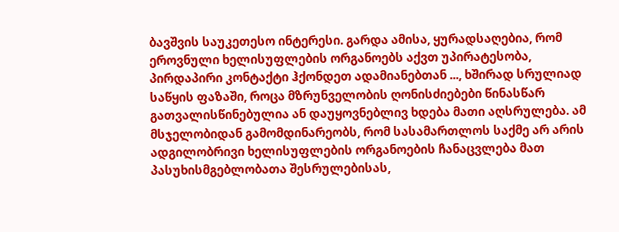ბავშვის საუკეთესო ინტერესი. გარდა ამისა, ყურადსაღებია, რომ ეროვნული ხელისუფლების ორგანოებს აქვთ უპირატესობა, პირდაპირი კონტაქტი ჰქონდეთ ადამიანებთან ..., ხშირად სრულიად საწყის ფაზაში, როცა მზრუნველობის ღონისძიებები წინასწარ გათვალისწინებულია ან დაუყოვნებლივ ხდება მათი აღსრულება. ამ მსჯელობიდან გამომდინარეობს, რომ სასამართლოს საქმე არ არის ადგილობრივი ხელისუფლების ორგანოების ჩანაცვლება მათ პასუხისმგებლობათა შესრულებისას,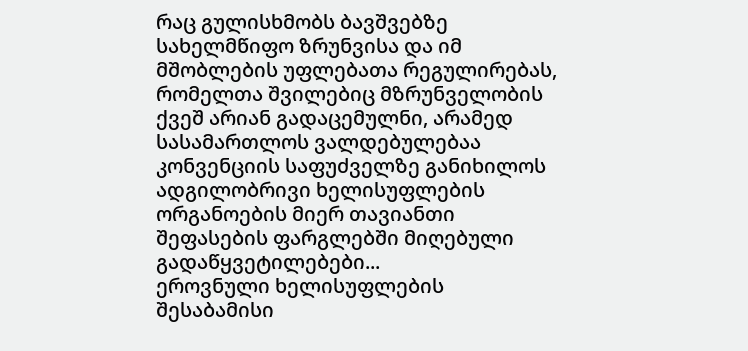რაც გულისხმობს ბავშვებზე სახელმწიფო ზრუნვისა და იმ მშობლების უფლებათა რეგულირებას, რომელთა შვილებიც მზრუნველობის ქვეშ არიან გადაცემულნი, არამედ სასამართლოს ვალდებულებაა კონვენციის საფუძველზე განიხილოს ადგილობრივი ხელისუფლების ორგანოების მიერ თავიანთი შეფასების ფარგლებში მიღებული გადაწყვეტილებები...
ეროვნული ხელისუფლების შესაბამისი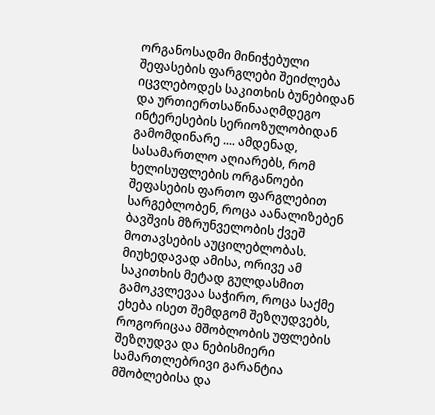ორგანოსადმი მინიჭებული შეფასების ფარგლები შეიძლება იცვლებოდეს საკითხის ბუნებიდან და ურთიერთსაწინააღმდეგო ინტერესების სერიოზულობიდან გამომდინარე .... ამდენად, სასამართლო აღიარებს, რომ ხელისუფლების ორგანოები შეფასების ფართო ფარგლებით სარგებლობენ, როცა აანალიზებენ ბავშვის მზრუნველობის ქვეშ მოთავსების აუცილებლობას. მიუხედავად ამისა, ორივე ამ საკითხის მეტად გულდასმით გამოკვლევაა საჭირო, როცა საქმე ეხება ისეთ შემდგომ შეზღუდვებს, როგორიცაა მშობლობის უფლების შეზღუდვა და ნებისმიერი სამართლებრივი გარანტია მშობლებისა და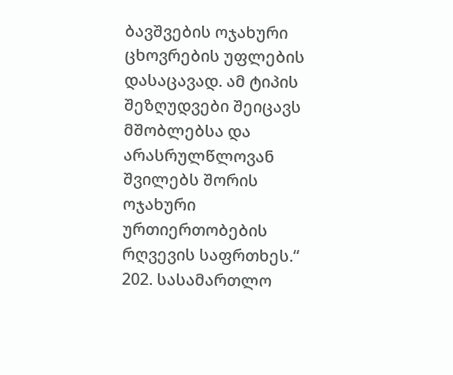ბავშვების ოჯახური ცხოვრების უფლების დასაცავად. ამ ტიპის შეზღუდვები შეიცავს მშობლებსა და არასრულწლოვან შვილებს შორის ოჯახური ურთიერთობების რღვევის საფრთხეს.“
202. სასამართლო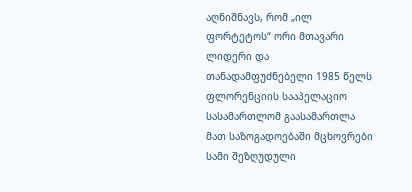აღნიშნავს, რომ „ილ ფორტეტოს“ ორი მთავარი ლიდერი და თანადამფუძნებელი 1985 წელს ფლორენციის სააპელაციო სასამართლომ გაასამართლა მათ საზოგადოებაში მცხოვრები სამი შეზღუდული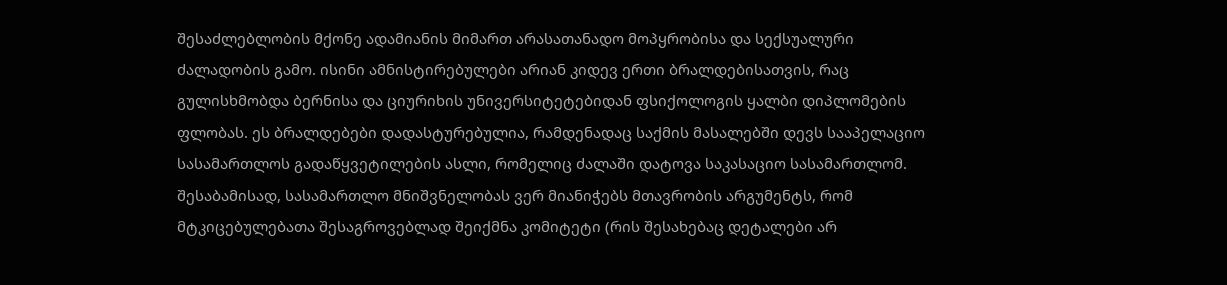შესაძლებლობის მქონე ადამიანის მიმართ არასათანადო მოპყრობისა და სექსუალური ძალადობის გამო. ისინი ამნისტირებულები არიან კიდევ ერთი ბრალდებისათვის, რაც გულისხმობდა ბერნისა და ციურიხის უნივერსიტეტებიდან ფსიქოლოგის ყალბი დიპლომების ფლობას. ეს ბრალდებები დადასტურებულია, რამდენადაც საქმის მასალებში დევს სააპელაციო სასამართლოს გადაწყვეტილების ასლი, რომელიც ძალაში დატოვა საკასაციო სასამართლომ. შესაბამისად, სასამართლო მნიშვნელობას ვერ მიანიჭებს მთავრობის არგუმენტს, რომ მტკიცებულებათა შესაგროვებლად შეიქმნა კომიტეტი (რის შესახებაც დეტალები არ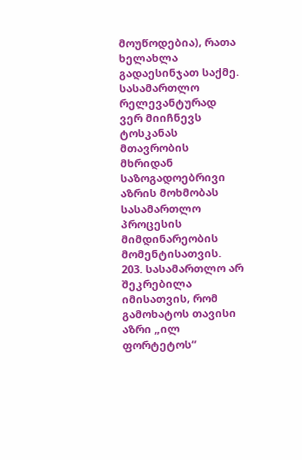მოუწოდებია), რათა ხელახლა გადაესინჯათ საქმე. სასამართლო რელევანტურად ვერ მიიჩნევს ტოსკანას მთავრობის მხრიდან საზოგადოებრივი აზრის მოხმობას სასამართლო პროცესის მიმდინარეობის მომენტისათვის.
203. სასამართლო არ შეკრებილა იმისათვის, რომ გამოხატოს თავისი აზრი „ილ ფორტეტოს“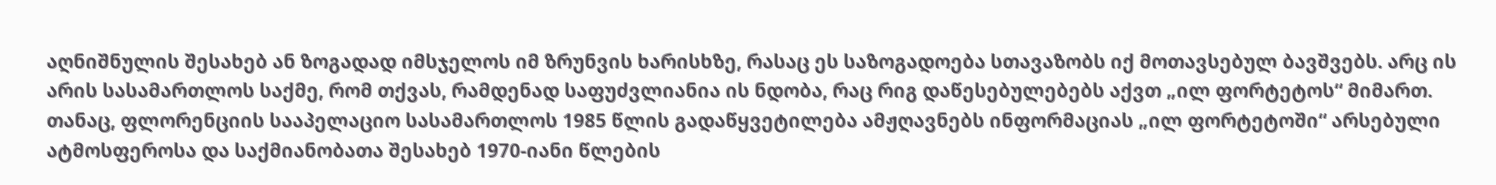აღნიშნულის შესახებ ან ზოგადად იმსჯელოს იმ ზრუნვის ხარისხზე, რასაც ეს საზოგადოება სთავაზობს იქ მოთავსებულ ბავშვებს. არც ის არის სასამართლოს საქმე, რომ თქვას, რამდენად საფუძვლიანია ის ნდობა, რაც რიგ დაწესებულებებს აქვთ „ილ ფორტეტოს“ მიმართ. თანაც, ფლორენციის სააპელაციო სასამართლოს 1985 წლის გადაწყვეტილება ამჟღავნებს ინფორმაციას „ილ ფორტეტოში“ არსებული ატმოსფეროსა და საქმიანობათა შესახებ 1970-იანი წლების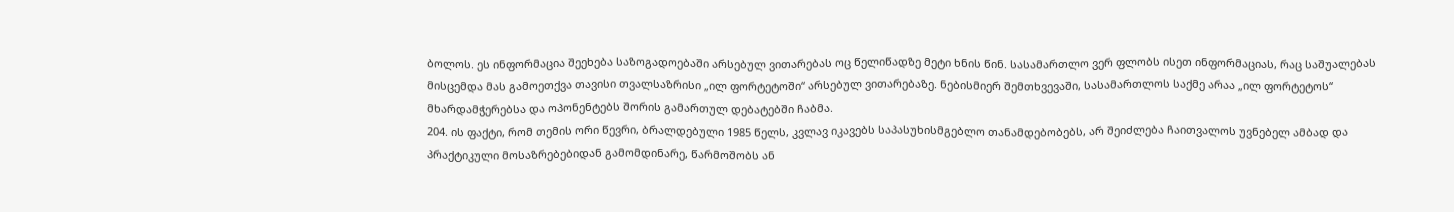ბოლოს. ეს ინფორმაცია შეეხება საზოგადოებაში არსებულ ვითარებას ოც წელიწადზე მეტი ხნის წინ. სასამართლო ვერ ფლობს ისეთ ინფორმაციას, რაც საშუალებას მისცემდა მას გამოეთქვა თავისი თვალსაზრისი „ილ ფორტეტოში“ არსებულ ვითარებაზე. ნებისმიერ შემთხვევაში, სასამართლოს საქმე არაა „ილ ფორტეტოს“ მხარდამჭერებსა და ოპონენტებს შორის გამართულ დებატებში ჩაბმა.
204. ის ფაქტი, რომ თემის ორი წევრი, ბრალდებული 1985 წელს, კვლავ იკავებს საპასუხისმგებლო თანამდებობებს, არ შეიძლება ჩაითვალოს უვნებელ ამბად და პრაქტიკული მოსაზრებებიდან გამომდინარე, წარმოშობს ან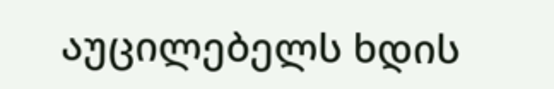აუცილებელს ხდის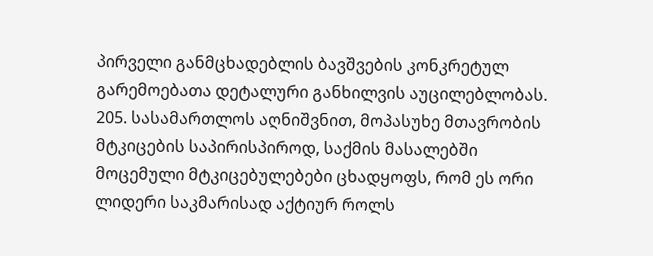პირველი განმცხადებლის ბავშვების კონკრეტულ გარემოებათა დეტალური განხილვის აუცილებლობას.
205. სასამართლოს აღნიშვნით, მოპასუხე მთავრობის მტკიცების საპირისპიროდ, საქმის მასალებში მოცემული მტკიცებულებები ცხადყოფს, რომ ეს ორი ლიდერი საკმარისად აქტიურ როლს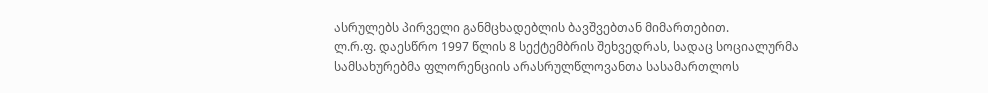ასრულებს პირველი განმცხადებლის ბავშვებთან მიმართებით.
ლ.რ.ფ. დაესწრო 1997 წლის 8 სექტემბრის შეხვედრას, სადაც სოციალურმა სამსახურებმა ფლორენციის არასრულწლოვანთა სასამართლოს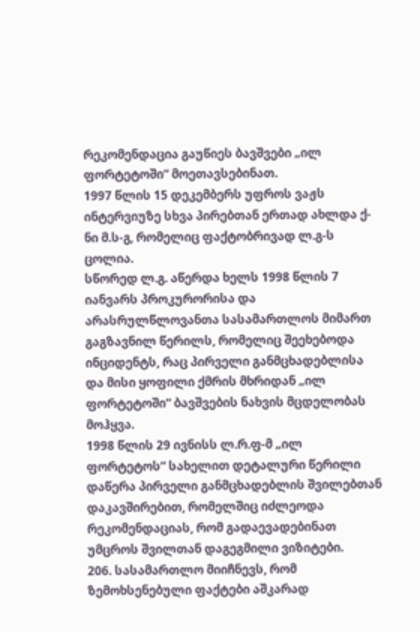რეკომენდაცია გაუწიეს ბავშვები „ილ ფორტეტოში“ მოეთავსებინათ.
1997 წლის 15 დეკემბერს უფროს ვაჟს ინტერვიუზე სხვა პირებთან ერთად ახლდა ქ-ნი მ.ს-გ, რომელიც ფაქტობრივად ლ.გ-ს ცოლია.
სწორედ ლ.გ. აწერდა ხელს 1998 წლის 7 იანვარს პროკურორისა და არასრულწლოვანთა სასამართლოს მიმართ გაგზავნილ წერილს, რომელიც შეეხებოდა ინციდენტს, რაც პირველი განმცხადებლისა და მისი ყოფილი ქმრის მხრიდან „ილ ფორტეტოში“ ბავშვების ნახვის მცდელობას მოჰყვა.
1998 წლის 29 ივნისს ლ.რ.ფ-მ „ილ ფორტეტოს“ სახელით დეტალური წერილი დაწერა პირველი განმცხადებლის შვილებთან დაკავშირებით, რომელშიც იძლეოდა რეკომენდაციას, რომ გადაევადებინათ უმცროს შვილთან დაგეგმილი ვიზიტები.
206. სასამართლო მიიჩნევს, რომ ზემოხსენებული ფაქტები აშკარად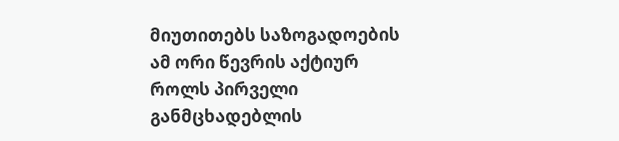მიუთითებს საზოგადოების ამ ორი წევრის აქტიურ როლს პირველი განმცხადებლის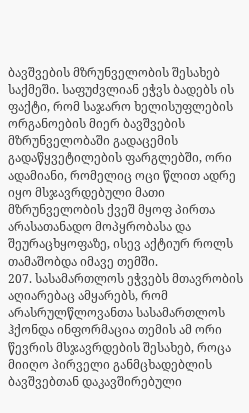ბავშვების მზრუნველობის შესახებ საქმეში. საფუძვლიან ეჭვს ბადებს ის ფაქტი, რომ საჯარო ხელისუფლების ორგანოების მიერ ბავშვების მზრუნველობაში გადაცემის გადაწყვეტილების ფარგლებში, ორი ადამიანი, რომელიც ოცი წლით ადრე იყო მსჯავრდებული მათი მზრუნველობის ქვეშ მყოფ პირთა არასათანადო მოპყრობასა და შეურაცხყოფაზე, ისევ აქტიურ როლს თამაშობდა იმავე თემში.
207. სასამართლოს ეჭვებს მთავრობის აღიარებაც ამყარებს, რომ არასრულწლოვანთა სასამართლოს ჰქონდა ინფორმაცია თემის ამ ორი წევრის მსჯავრდების შესახებ, როცა მიიღო პირველი განმცხადებლის ბავშვებთან დაკავშირებული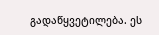გადაწყვეტილება. ეს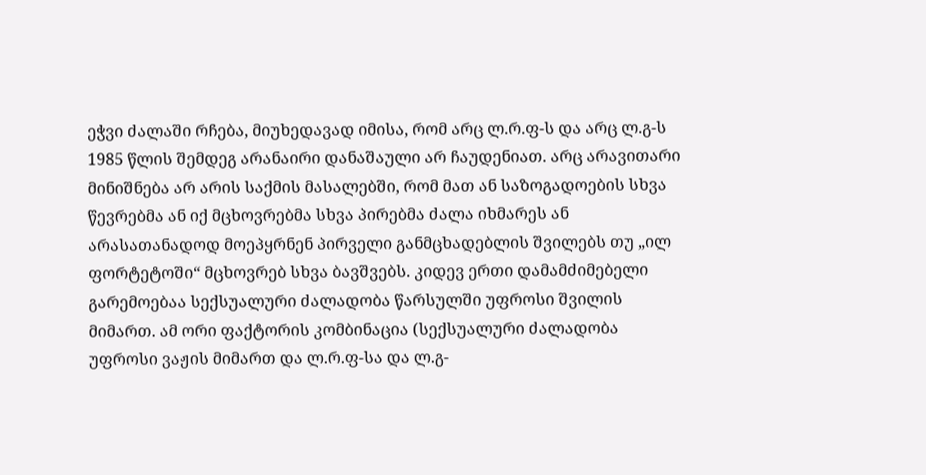ეჭვი ძალაში რჩება, მიუხედავად იმისა, რომ არც ლ.რ.ფ-ს და არც ლ.გ-ს 1985 წლის შემდეგ არანაირი დანაშაული არ ჩაუდენიათ. არც არავითარი მინიშნება არ არის საქმის მასალებში, რომ მათ ან საზოგადოების სხვა წევრებმა ან იქ მცხოვრებმა სხვა პირებმა ძალა იხმარეს ან არასათანადოდ მოეპყრნენ პირველი განმცხადებლის შვილებს თუ „ილ ფორტეტოში“ მცხოვრებ სხვა ბავშვებს. კიდევ ერთი დამამძიმებელი გარემოებაა სექსუალური ძალადობა წარსულში უფროსი შვილის მიმართ. ამ ორი ფაქტორის კომბინაცია (სექსუალური ძალადობა უფროსი ვაჟის მიმართ და ლ.რ.ფ-სა და ლ.გ-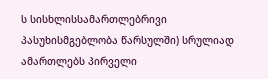ს სისხლისსამართლებრივი პასუხისმგებლობა წარსულში) სრულიად ამართლებს პირველი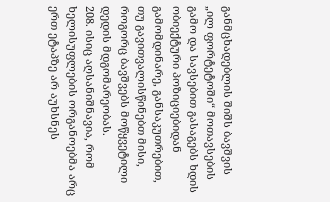განმცხადებლის შიშს ბავშვის „ილ ფორტეტოში“ მოთავსების გამო და სავსებით გასაგებს ხდის ობიექტური პოზიციებიდან გამომდინარე, განსაკუთრებით, თუ გავითვალისწინებთ მისი, როგორც ბავშვებს მოწყვეტილი დედის მდგომარეობას.
208. ისიც აღსანიშნავია, რომ ხელისუფლების ორგანოებმა არც ერთ ეტაპზე არ აუხსნეს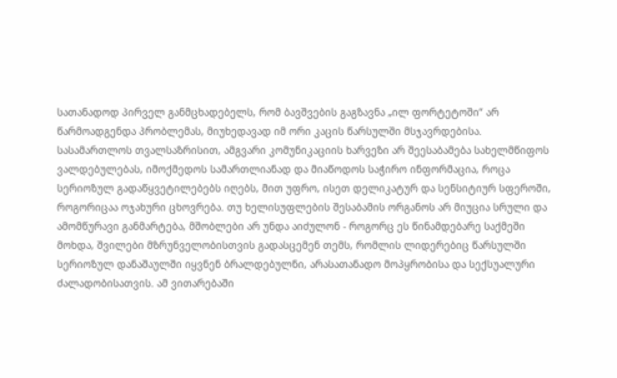სათანადოდ პირველ განმცხადებელს, რომ ბავშვების გაგზავნა „ილ ფორტეტოში“ არ წარმოადგენდა პრობლემას, მიუხედავად იმ ორი კაცის წარსულში მსჯავრდებისა. სასამართლოს თვალსაზრისით, ამგვარი კომუნიკაციის ხარვეზი არ შეესაბამება სახელმწიფოს ვალდებულებას, იმოქმედოს სამართლიანად და მიაწოდოს საჭირო ინფორმაცია, როცა სერიოზულ გადაწყვეტილებებს იღებს, მით უფრო, ისეთ დელიკატურ და სენსიტიურ სფეროში, როგორიცაა ოჯახური ცხოვრება. თუ ხელისუფლების შესაბამის ორგანოს არ მიუცია სრული და ამომწურავი განმარტება, მშობლები არ უნდა აიძულონ - როგორც ეს წინამდებარე საქმეში მოხდა, შვილები მზრუნველობისთვის გადასცემენ თემს, რომლის ლიდერებიც წარსულში სერიოზულ დანაშაულში იყვნენ ბრალდებულნი, არასათანადო მოპყრობისა და სექსუალური ძალადობისათვის. ამ ვითარებაში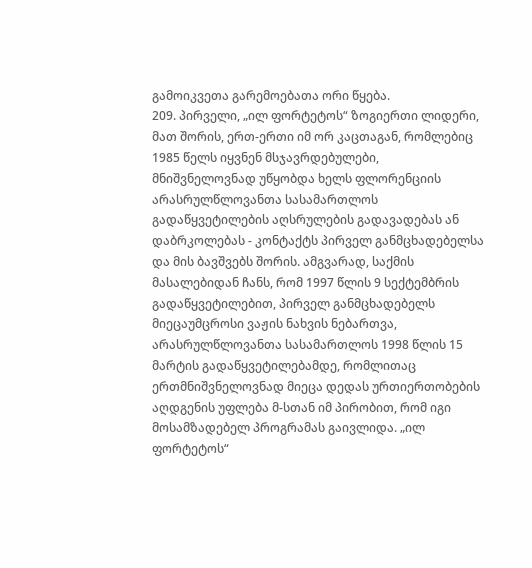გამოიკვეთა გარემოებათა ორი წყება.
209. პირველი, „ილ ფორტეტოს“ ზოგიერთი ლიდერი, მათ შორის, ერთ-ერთი იმ ორ კაცთაგან, რომლებიც 1985 წელს იყვნენ მსჯავრდებულები, მნიშვნელოვნად უწყობდა ხელს ფლორენციის არასრულწლოვანთა სასამართლოს გადაწყვეტილების აღსრულების გადავადებას ან დაბრკოლებას - კონტაქტს პირველ განმცხადებელსა და მის ბავშვებს შორის. ამგვარად, საქმის მასალებიდან ჩანს, რომ 1997 წლის 9 სექტემბრის გადაწყვეტილებით, პირველ განმცხადებელს მიეცაუმცროსი ვაჟის ნახვის ნებართვა, არასრულწლოვანთა სასამართლოს 1998 წლის 15 მარტის გადაწყვეტილებამდე, რომლითაც ერთმნიშვნელოვნად მიეცა დედას ურთიერთობების აღდგენის უფლება მ-სთან იმ პირობით, რომ იგი მოსამზადებელ პროგრამას გაივლიდა. „ილ ფორტეტოს“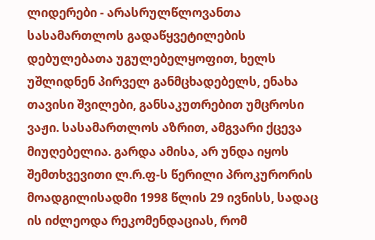ლიდერები - არასრულწლოვანთა სასამართლოს გადაწყვეტილების დებულებათა უგულებელყოფით, ხელს უშლიდნენ პირველ განმცხადებელს, ენახა თავისი შვილები, განსაკუთრებით უმცროსი ვაჟი. სასამართლოს აზრით, ამგვარი ქცევა მიუღებელია. გარდა ამისა, არ უნდა იყოს შემთხვევითი ლ.რ.ფ-ს წერილი პროკურორის მოადგილისადმი 1998 წლის 29 ივნისს, სადაც ის იძლეოდა რეკომენდაციას, რომ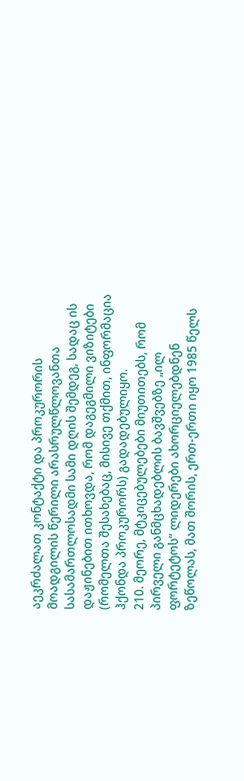აეკრძალათ კონტაქტი და პროკურორის მოადგილის წერილი არასრულწლოვანთა სასამართლოსადმი სამი დღის შემდეგ, სადაც ის დაჟინებით ითხოვდა, რომ დაგეგმილი ვიზიტები (რომელთა შესახებაც, მისივე თქმით, ინფორმაცია ჰქონდა პროკურორს) გადადებულიყო.
210. მეორე, მტკიცებულებები მიუთითებს, რომ პირველი განმცხადებლის ბავშვებზე „ილ ფორტეტოს“ ლიდერები ახორციელებდნენ ზეწოლას, მათ შორის, ერთ-ერთი იყო 1985 წელს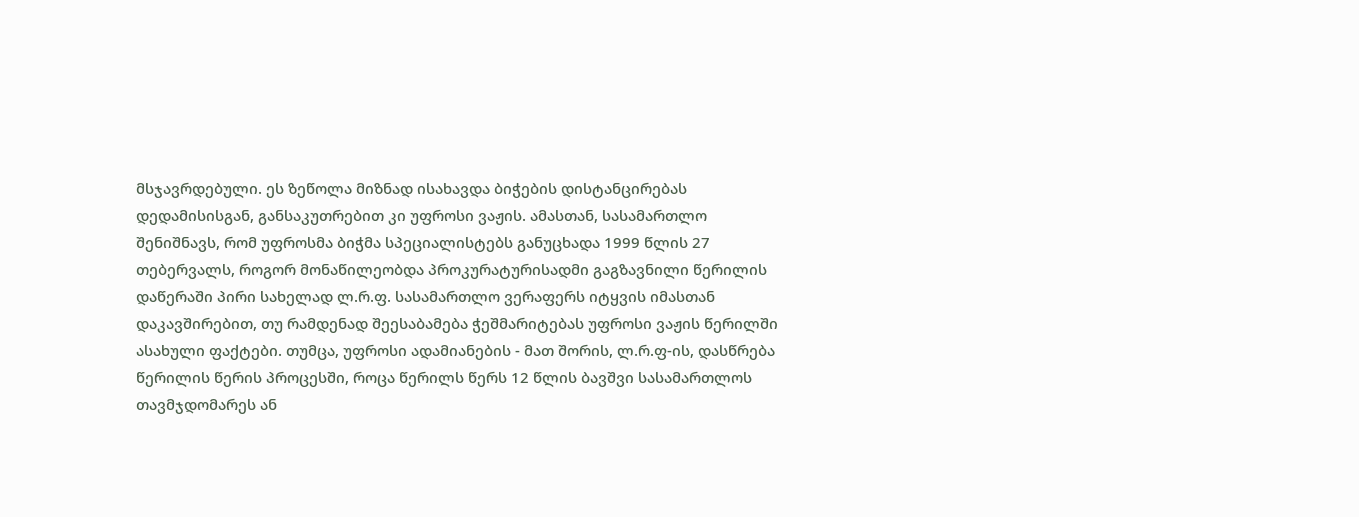მსჯავრდებული. ეს ზეწოლა მიზნად ისახავდა ბიჭების დისტანცირებას დედამისისგან, განსაკუთრებით კი უფროსი ვაჟის. ამასთან, სასამართლო შენიშნავს, რომ უფროსმა ბიჭმა სპეციალისტებს განუცხადა 1999 წლის 27 თებერვალს, როგორ მონაწილეობდა პროკურატურისადმი გაგზავნილი წერილის დაწერაში პირი სახელად ლ.რ.ფ. სასამართლო ვერაფერს იტყვის იმასთან დაკავშირებით, თუ რამდენად შეესაბამება ჭეშმარიტებას უფროსი ვაჟის წერილში ასახული ფაქტები. თუმცა, უფროსი ადამიანების - მათ შორის, ლ.რ.ფ-ის, დასწრება წერილის წერის პროცესში, როცა წერილს წერს 12 წლის ბავშვი სასამართლოს თავმჯდომარეს ან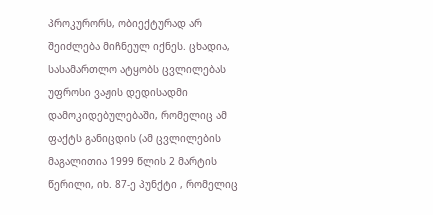პროკურორს, ობიექტურად არ შეიძლება მიჩნეულ იქნეს. ცხადია, სასამართლო ატყობს ცვლილებას უფროსი ვაჟის დედისადმი დამოკიდებულებაში, რომელიც ამ ფაქტს განიცდის (ამ ცვლილების მაგალითია 1999 წლის 2 მარტის წერილი, იხ. 87-ე პუნქტი , რომელიც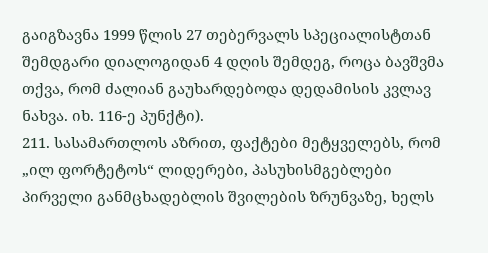გაიგზავნა 1999 წლის 27 თებერვალს სპეციალისტთან შემდგარი დიალოგიდან 4 დღის შემდეგ, როცა ბავშვმა თქვა, რომ ძალიან გაუხარდებოდა დედამისის კვლავ ნახვა. იხ. 116-ე პუნქტი).
211. სასამართლოს აზრით, ფაქტები მეტყველებს, რომ „ილ ფორტეტოს“ ლიდერები, პასუხისმგებლები პირველი განმცხადებლის შვილების ზრუნვაზე, ხელს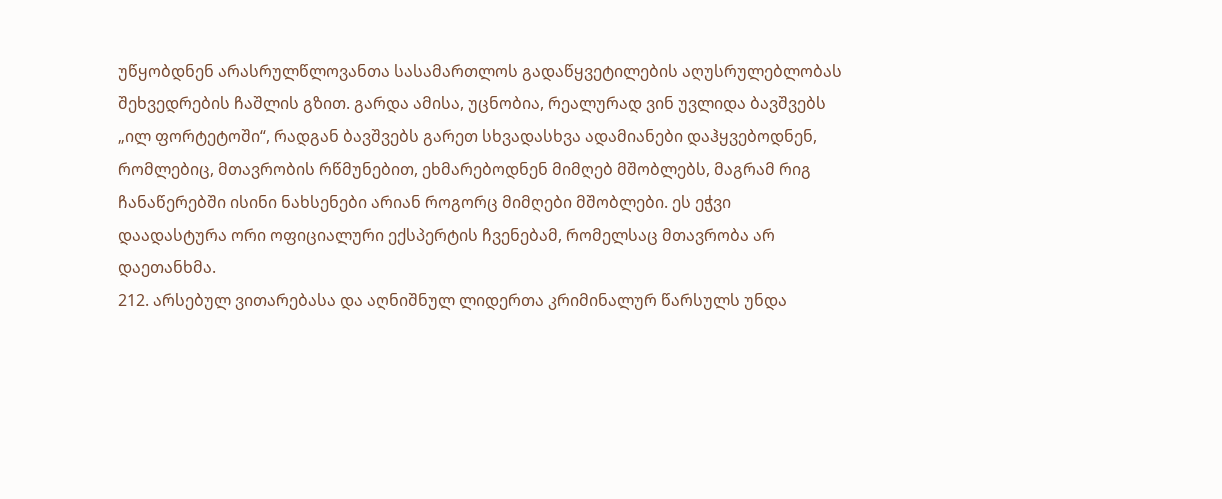უწყობდნენ არასრულწლოვანთა სასამართლოს გადაწყვეტილების აღუსრულებლობას შეხვედრების ჩაშლის გზით. გარდა ამისა, უცნობია, რეალურად ვინ უვლიდა ბავშვებს „ილ ფორტეტოში“, რადგან ბავშვებს გარეთ სხვადასხვა ადამიანები დაჰყვებოდნენ, რომლებიც, მთავრობის რწმუნებით, ეხმარებოდნენ მიმღებ მშობლებს, მაგრამ რიგ ჩანაწერებში ისინი ნახსენები არიან როგორც მიმღები მშობლები. ეს ეჭვი დაადასტურა ორი ოფიციალური ექსპერტის ჩვენებამ, რომელსაც მთავრობა არ დაეთანხმა.
212. არსებულ ვითარებასა და აღნიშნულ ლიდერთა კრიმინალურ წარსულს უნდა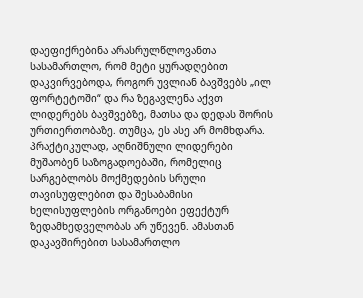დაეფიქრებინა არასრულწლოვანთა სასამართლო, რომ მეტი ყურადღებით დაკვირვებოდა, როგორ უვლიან ბავშვებს „ილ ფორტეტოში“ და რა ზეგავლენა აქვთ ლიდერებს ბავშვებზე, მათსა და დედას შორის ურთიერთობაზე. თუმცა, ეს ასე არ მომხდარა. პრაქტიკულად, აღნიშნული ლიდერები მუშაობენ საზოგადოებაში, რომელიც სარგებლობს მოქმედების სრული თავისუფლებით და შესაბამისი ხელისუფლების ორგანოები ეფექტურ ზედამხედველობას არ უწევენ. ამასთან დაკავშირებით სასამართლო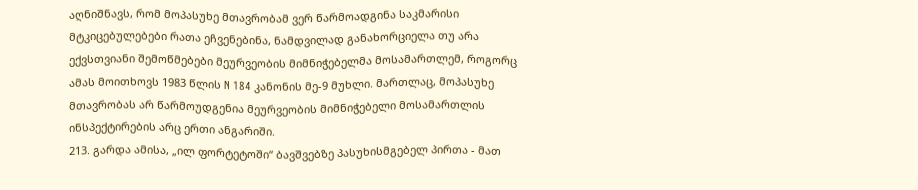აღნიშნავს, რომ მოპასუხე მთავრობამ ვერ წარმოადგინა საკმარისი მტკიცებულებები რათა ეჩვენებინა, ნამდვილად განახორციელა თუ არა ექვსთვიანი შემოწმებები მეურვეობის მიმნიჭებელმა მოსამართლემ, როგორც ამას მოითხოვს 1983 წლის N 184 კანონის მე-9 მუხლი. მართლაც, მოპასუხე მთავრობას არ წარმოუდგენია მეურვეობის მიმნიჭებელი მოსამართლის ინსპექტირების არც ერთი ანგარიში.
213. გარდა ამისა, „ილ ფორტეტოში“ ბავშვებზე პასუხისმგებელ პირთა - მათ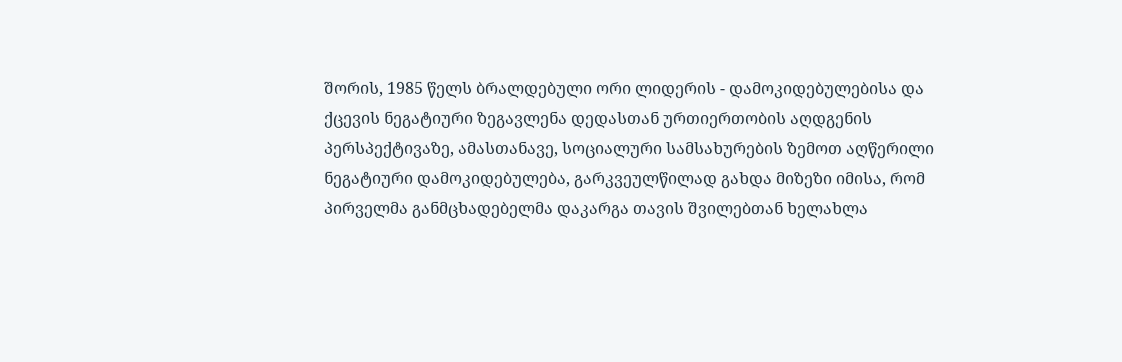შორის, 1985 წელს ბრალდებული ორი ლიდერის - დამოკიდებულებისა და ქცევის ნეგატიური ზეგავლენა დედასთან ურთიერთობის აღდგენის პერსპექტივაზე, ამასთანავე, სოციალური სამსახურების ზემოთ აღწერილი ნეგატიური დამოკიდებულება, გარკვეულწილად გახდა მიზეზი იმისა, რომ პირველმა განმცხადებელმა დაკარგა თავის შვილებთან ხელახლა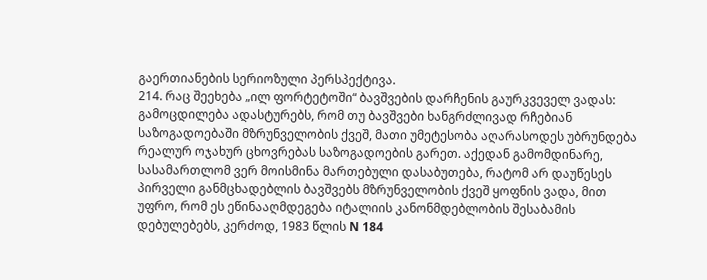გაერთიანების სერიოზული პერსპექტივა.
214. რაც შეეხება „ილ ფორტეტოში“ ბავშვების დარჩენის გაურკვეველ ვადას: გამოცდილება ადასტურებს, რომ თუ ბავშვები ხანგრძლივად რჩებიან საზოგადოებაში მზრუნველობის ქვეშ, მათი უმეტესობა აღარასოდეს უბრუნდება რეალურ ოჯახურ ცხოვრებას საზოგადოების გარეთ. აქედან გამომდინარე, სასამართლომ ვერ მოისმინა მართებული დასაბუთება, რატომ არ დაუწესეს პირველი განმცხადებლის ბავშვებს მზრუნველობის ქვეშ ყოფნის ვადა, მით უფრო, რომ ეს ეწინააღმდეგება იტალიის კანონმდებლობის შესაბამის დებულებებს, კერძოდ, 1983 წლის N 184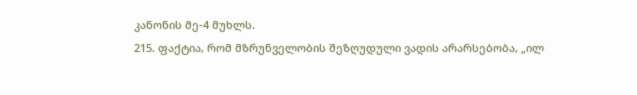კანონის მე-4 მუხლს.
215. ფაქტია, რომ მზრუნველობის შეზღუდული ვადის არარსებობა, „ილ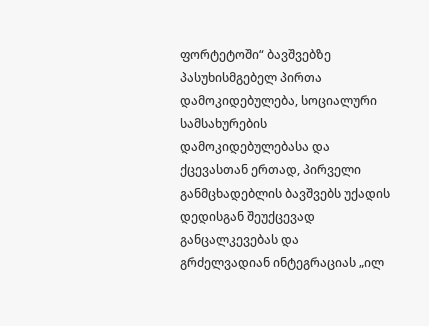ფორტეტოში“ ბავშვებზე პასუხისმგებელ პირთა დამოკიდებულება, სოციალური სამსახურების დამოკიდებულებასა და ქცევასთან ერთად, პირველი განმცხადებლის ბავშვებს უქადის დედისგან შეუქცევად განცალკევებას და გრძელვადიან ინტეგრაციას „ილ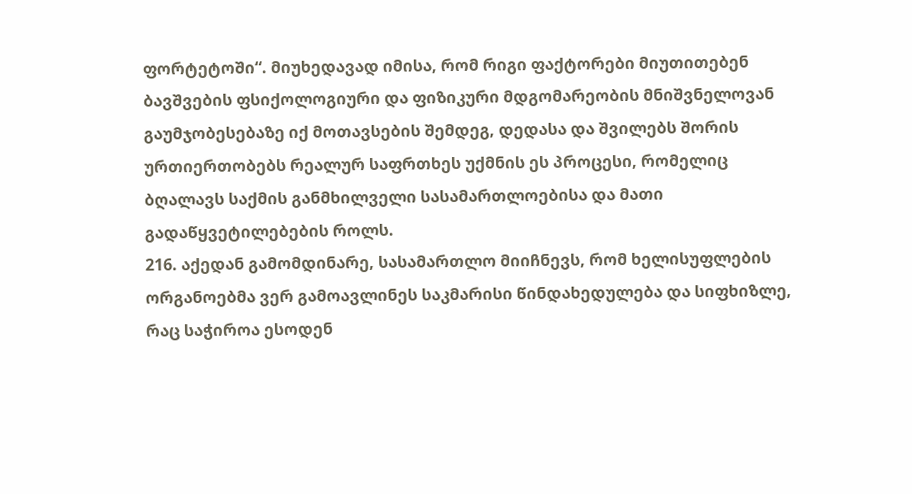ფორტეტოში“. მიუხედავად იმისა, რომ რიგი ფაქტორები მიუთითებენ ბავშვების ფსიქოლოგიური და ფიზიკური მდგომარეობის მნიშვნელოვან გაუმჯობესებაზე იქ მოთავსების შემდეგ, დედასა და შვილებს შორის ურთიერთობებს რეალურ საფრთხეს უქმნის ეს პროცესი, რომელიც ბღალავს საქმის განმხილველი სასამართლოებისა და მათი გადაწყვეტილებების როლს.
216. აქედან გამომდინარე, სასამართლო მიიჩნევს, რომ ხელისუფლების ორგანოებმა ვერ გამოავლინეს საკმარისი წინდახედულება და სიფხიზლე, რაც საჭიროა ესოდენ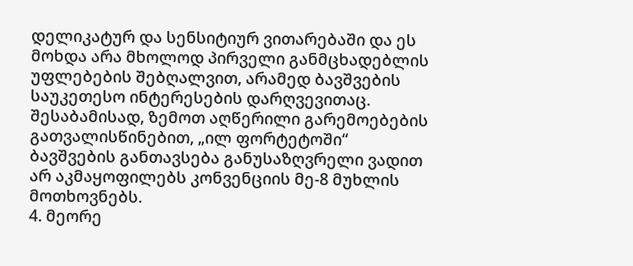დელიკატურ და სენსიტიურ ვითარებაში და ეს მოხდა არა მხოლოდ პირველი განმცხადებლის უფლებების შებღალვით, არამედ ბავშვების საუკეთესო ინტერესების დარღვევითაც. შესაბამისად, ზემოთ აღწერილი გარემოებების გათვალისწინებით, „ილ ფორტეტოში“ ბავშვების განთავსება განუსაზღვრელი ვადით არ აკმაყოფილებს კონვენციის მე-8 მუხლის მოთხოვნებს.
4. მეორე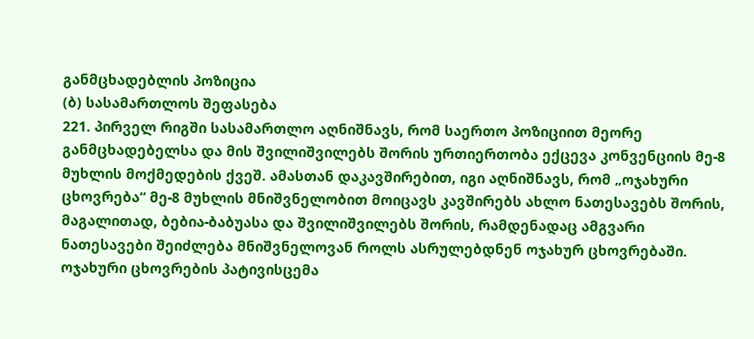განმცხადებლის პოზიცია
(ბ) სასამართლოს შეფასება
221. პირველ რიგში სასამართლო აღნიშნავს, რომ საერთო პოზიციით მეორე განმცხადებელსა და მის შვილიშვილებს შორის ურთიერთობა ექცევა კონვენციის მე-8 მუხლის მოქმედების ქვეშ. ამასთან დაკავშირებით, იგი აღნიშნავს, რომ „ოჯახური ცხოვრება“ მე-8 მუხლის მნიშვნელობით მოიცავს კავშირებს ახლო ნათესავებს შორის, მაგალითად, ბებია-ბაბუასა და შვილიშვილებს შორის, რამდენადაც ამგვარი ნათესავები შეიძლება მნიშვნელოვან როლს ასრულებდნენ ოჯახურ ცხოვრებაში. ოჯახური ცხოვრების პატივისცემა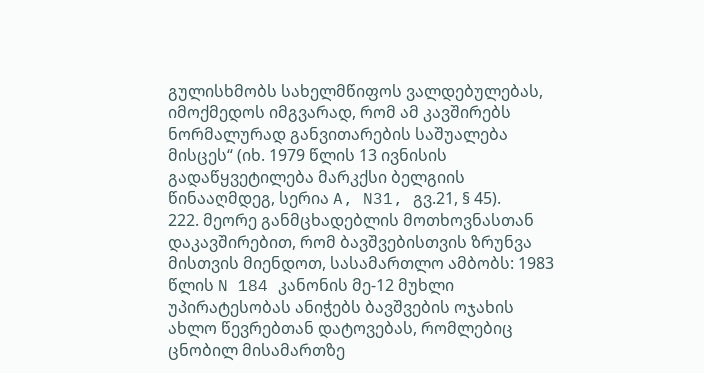გულისხმობს სახელმწიფოს ვალდებულებას, იმოქმედოს იმგვარად, რომ ამ კავშირებს ნორმალურად განვითარების საშუალება მისცეს“ (იხ. 1979 წლის 13 ივნისის გადაწყვეტილება მარკქსი ბელგიის წინააღმდეგ, სერია A, N31, გვ.21, § 45).
222. მეორე განმცხადებლის მოთხოვნასთან დაკავშირებით, რომ ბავშვებისთვის ზრუნვა მისთვის მიენდოთ, სასამართლო ამბობს: 1983 წლის N 184 კანონის მე-12 მუხლი უპირატესობას ანიჭებს ბავშვების ოჯახის ახლო წევრებთან დატოვებას, რომლებიც ცნობილ მისამართზე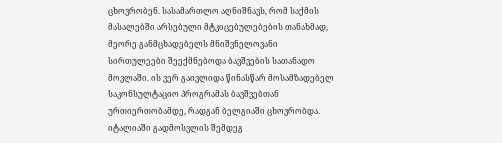ცხოვრობენ. სასამართლო აღნიშნავს, რომ საქმის მასალებში არსებული მტკიცებულებების თანახმად, მეორე განმცხადებელს მნიშვნელოვანი სირთულეები შეექმნებოდა ბავშვების სათანადო მოვლაში. ის ვერ გაივლიდა წინასწარ მოსამზადებელ საკონსულტაციო პროგრამას ბავშვებთან ურთიერთობამდე, რადგან ბელგიაში ცხოვრობდა. იტალიაში გადმოსვლის შემდეგ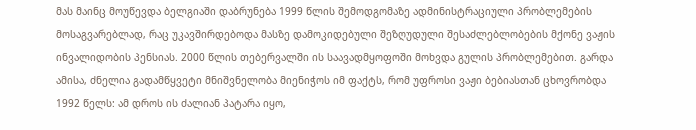მას მაინც მოუწევდა ბელგიაში დაბრუნება 1999 წლის შემოდგომაზე ადმინისტრაციული პრობლემების მოსაგვარებლად, რაც უკავშირდებოდა მასზე დამოკიდებული შეზღუდული შესაძლებლობების მქონე ვაჟის ინვალიდობის პენსიას. 2000 წლის თებერვალში ის საავადმყოფოში მოხვდა გულის პრობლემებით. გარდა ამისა, ძნელია გადამწყვეტი მნიშვნელობა მიენიჭოს იმ ფაქტს, რომ უფროსი ვაჟი ბებიასთან ცხოვრობდა 1992 წელს: ამ დროს ის ძალიან პატარა იყო,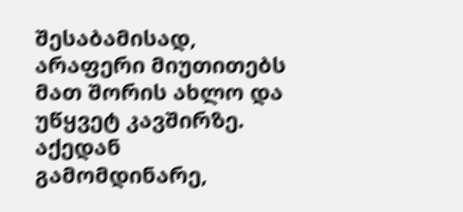შესაბამისად, არაფერი მიუთითებს მათ შორის ახლო და უწყვეტ კავშირზე. აქედან გამომდინარე,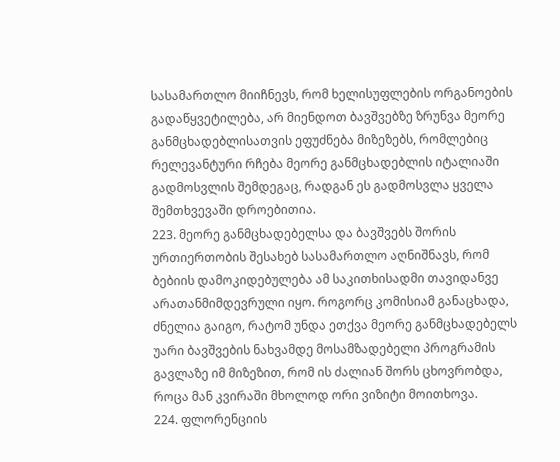სასამართლო მიიჩნევს, რომ ხელისუფლების ორგანოების გადაწყვეტილება, არ მიენდოთ ბავშვებზე ზრუნვა მეორე განმცხადებლისათვის ეფუძნება მიზეზებს, რომლებიც რელევანტური რჩება მეორე განმცხადებლის იტალიაში გადმოსვლის შემდეგაც, რადგან ეს გადმოსვლა ყველა შემთხვევაში დროებითია.
223. მეორე განმცხადებელსა და ბავშვებს შორის ურთიერთობის შესახებ სასამართლო აღნიშნავს, რომ ბებიის დამოკიდებულება ამ საკითხისადმი თავიდანვე არათანმიმდევრული იყო. როგორც კომისიამ განაცხადა, ძნელია გაიგო, რატომ უნდა ეთქვა მეორე განმცხადებელს უარი ბავშვების ნახვამდე მოსამზადებელი პროგრამის გავლაზე იმ მიზეზით, რომ ის ძალიან შორს ცხოვრობდა, როცა მან კვირაში მხოლოდ ორი ვიზიტი მოითხოვა.
224. ფლორენციის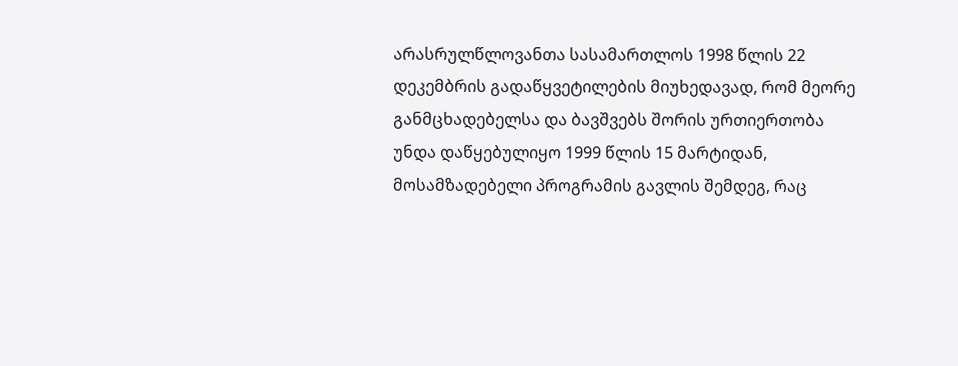არასრულწლოვანთა სასამართლოს 1998 წლის 22 დეკემბრის გადაწყვეტილების მიუხედავად, რომ მეორე განმცხადებელსა და ბავშვებს შორის ურთიერთობა უნდა დაწყებულიყო 1999 წლის 15 მარტიდან, მოსამზადებელი პროგრამის გავლის შემდეგ, რაც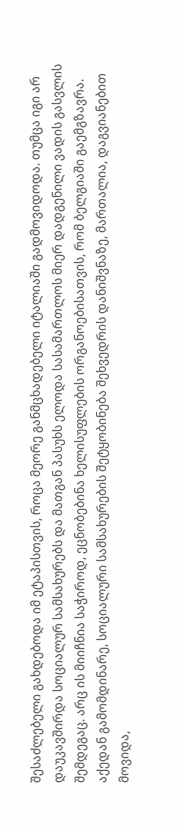შესაძლებელი გახდებოდა იმ ეტაპისთვის, როცა მეორე განმცხადებელი იტალიაში გადმოვიდოდა. თუმცა იგი არ დაუკავშირდა სოციალურ სამსახურებს და მათგან პასუხს ელოდა სასამართლოს მიერ დადგენილი ვადის გასვლის შემდეგაც. არც ის მიიჩნია საჭიროდ, ეცნობებინა ხელისუფლების ორგანოებისათვის, რომ ბელგიაში გაემგზავრა. აქედან გამომდინარე, სოციალური სამსახურების შეტყობინება შეხვედრის დანიშვნაზე, მართალია, დაგვიანებით მოვიდა,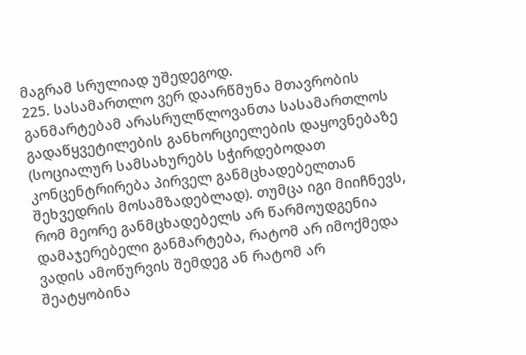მაგრამ სრულიად უშედეგოდ.
225. სასამართლო ვერ დაარწმუნა მთავრობის განმარტებამ არასრულწლოვანთა სასამართლოს გადაწყვეტილების განხორციელების დაყოვნებაზე (სოციალურ სამსახურებს სჭირდებოდათ კონცენტრირება პირველ განმცხადებელთან შეხვედრის მოსამზადებლად). თუმცა იგი მიიჩნევს, რომ მეორე განმცხადებელს არ წარმოუდგენია დამაჯერებელი განმარტება, რატომ არ იმოქმედა ვადის ამოწურვის შემდეგ ან რატომ არ შეატყობინა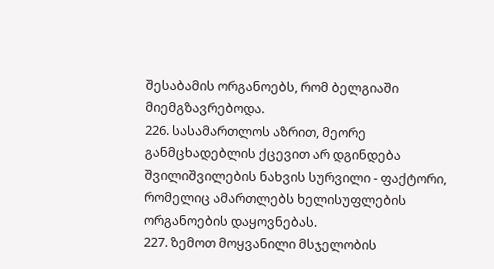შესაბამის ორგანოებს, რომ ბელგიაში მიემგზავრებოდა.
226. სასამართლოს აზრით, მეორე განმცხადებლის ქცევით არ დგინდება შვილიშვილების ნახვის სურვილი - ფაქტორი, რომელიც ამართლებს ხელისუფლების ორგანოების დაყოვნებას.
227. ზემოთ მოყვანილი მსჯელობის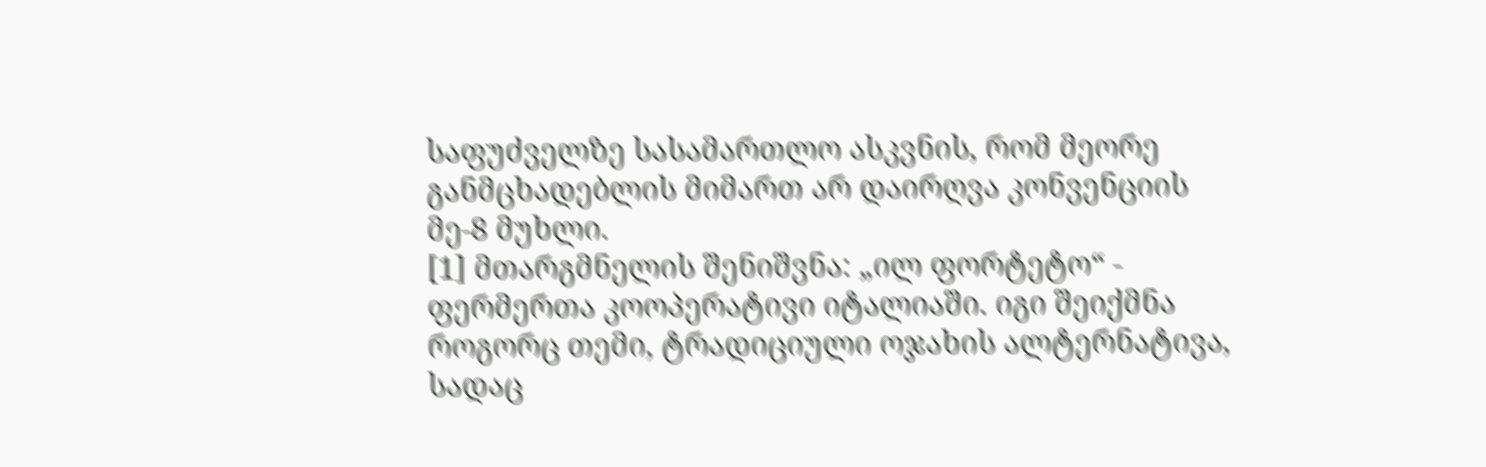საფუძველზე სასამართლო ასკვნის, რომ მეორე განმცხადებლის მიმართ არ დაირღვა კონვენციის მე-8 მუხლი.
[1] მთარგმნელის შენიშვნა: „ილ ფორტეტო“ - ფერმერთა კოოპერატივი იტალიაში. იგი შეიქმნა როგორც თემი, ტრადიციული ოჯახის ალტერნატივა, სადაც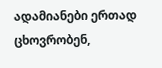ადამიანები ერთად ცხოვრობენ,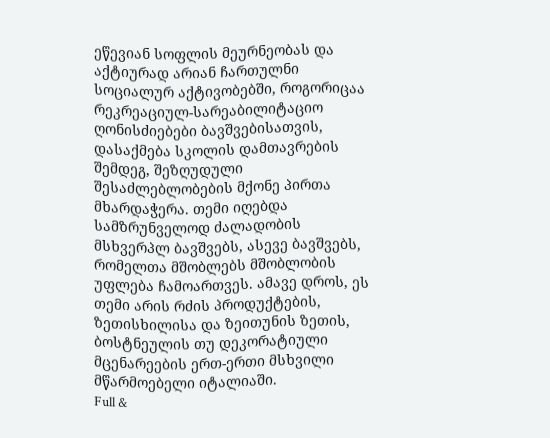ეწევიან სოფლის მეურნეობას და აქტიურად არიან ჩართულნი სოციალურ აქტივობებში, როგორიცაა რეკრეაციულ-სარეაბილიტაციო ღონისძიებები ბავშვებისათვის, დასაქმება სკოლის დამთავრების შემდეგ, შეზღუდული შესაძლებლობების მქონე პირთა მხარდაჭერა. თემი იღებდა სამზრუნველოდ ძალადობის მსხვერპლ ბავშვებს, ასევე ბავშვებს, რომელთა მშობლებს მშობლობის უფლება ჩამოართვეს. ამავე დროს, ეს თემი არის რძის პროდუქტების, ზეთისხილისა და ზეითუნის ზეთის, ბოსტნეულის თუ დეკორატიული მცენარეების ერთ-ერთი მსხვილი მწარმოებელი იტალიაში.
Full &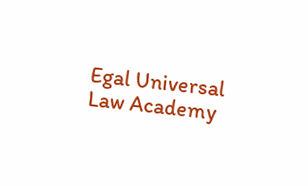Egal Universal Law Academy